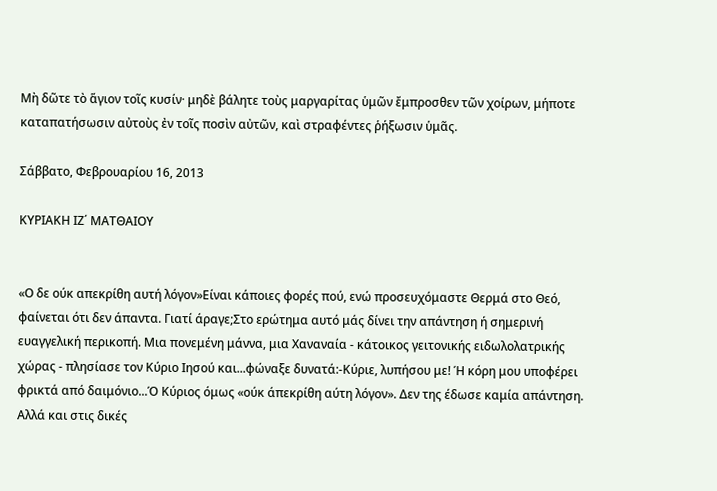Μὴ δῶτε τὸ ἅγιον τοῖς κυσίν· μηδὲ βάλητε τοὺς μαργαρίτας ὑμῶν ἔμπροσθεν τῶν χοίρων, μήποτε καταπατήσωσιν αὐτοὺς ἐν τοῖς ποσὶν αὐτῶν, καὶ στραφέντες ῥήξωσιν ὑμᾶς.

Σάββατο, Φεβρουαρίου 16, 2013

ΚΥΡΙΑΚΗ ΙΖ΄ ΜΑΤΘΑΙΟΥ


«Ο δε ούκ απεκρίθη αυτή λόγον»Είναι κάποιες φορές πού, ενώ προσευχόμαστε Θερμά στο Θεό, φαίνεται ότι δεν άπαντα. Γιατί άραγε;Στο ερώτημα αυτό μάς δίνει την απάντηση ή σημερινή ευαγγελική περικοπή. Μια πονεμένη μάννα, μια Χαναναία - κάτοικος γειτονικής ειδωλολατρικής χώρας - πλησίασε τον Κύριο Ιησού και...φώναξε δυνατά:-Κύριε, λυπήσου με! Ή κόρη μου υποφέρει φρικτά από δαιμόνιο...Ό Κύριος όμως «ούκ άπεκρίθη αύτη λόγον». Δεν της έδωσε καμία απάντηση. Αλλά και στις δικές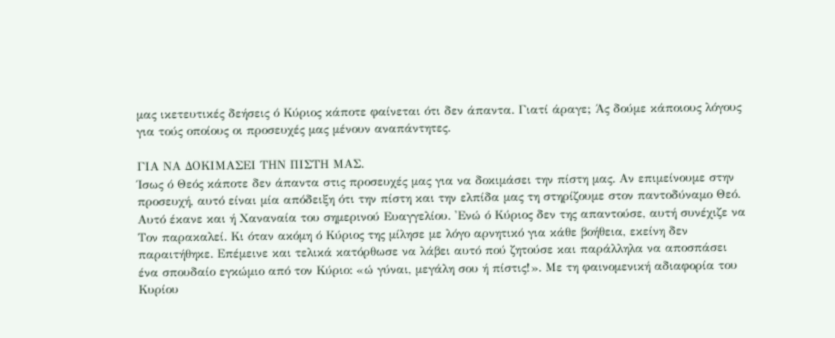μας ικετευτικές δεήσεις ό Κύριος κάποτε φαίνεται ότι δεν άπαντα. Γιατί άραγε; Άς δούμε κάποιους λόγους για τούς οποίους οι προσευχές μας μένουν αναπάντητες.

ΓΙΑ ΝΑ ΔΟΚΙΜΑΣΕΙ ΤΗΝ ΠΙΣΤΗ ΜΑΣ.
Ίσως ό Θεός κάποτε δεν άπαντα στις προσευχές μας για να δοκιμάσει την πίστη μας. Αν επιμείνουμε στην προσευχή, αυτό είναι μία απόδειξη ότι την πίστη και την ελπίδα μας τη στηρίζουμε στον παντοδύναμο Θεό. Αυτό έκανε και ή Χαναναία του σημερινού Ευαγγελίου. 'Ενώ ό Κύριος δεν της απαντούσε, αυτή συνέχιζε να Τον παρακαλεί. Κι όταν ακόμη ό Κύριος της μίλησε με λόγο αρνητικό για κάθε βοήθεια, εκείνη δεν παραιτήθηκε. Επέμεινε και τελικά κατόρθωσε να λάβει αυτό πού ζητούσε και παράλληλα να αποσπάσει ένα σπουδαίο εγκώμιο από τον Κύριο: «ώ γύναι, μεγάλη σου ή πίστις!». Με τη φαινομενική αδιαφορία του Κυρίου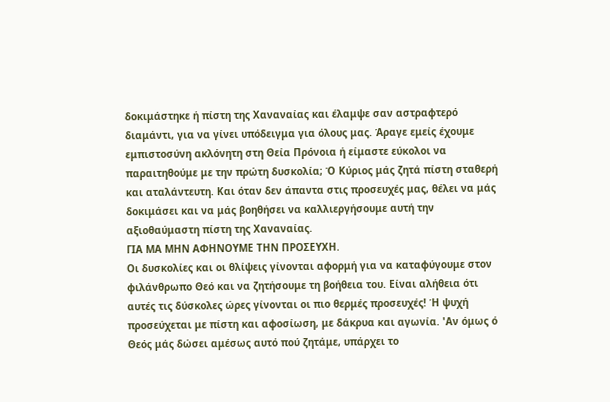δοκιμάστηκε ή πίστη της Χαναναίας και έλαμψε σαν αστραφτερό διαμάντι, για να γίνει υπόδειγμα για όλους μας. Άραγε εμείς έχουμε εμπιστοσύνη ακλόνητη στη Θεία Πρόνοια ή είμαστε εύκολοι να παραιτηθούμε με την πρώτη δυσκολία; Ό Κύριος μάς ζητά πίστη σταθερή και αταλάντευτη. Και όταν δεν άπαντα στις προσευχές μας, θέλει να μάς δοκιμάσει και να μάς βοηθήσει να καλλιεργήσουμε αυτή την αξιοθαύμαστη πίστη της Χαναναίας.
ΓΙΑ ΜΑ ΜΗΝ ΑΦΗΝΟΥΜΕ ΤΗΝ ΠΡΟΣΕΥΧΗ.
Οι δυσκολίες και οι θλίψεις γίνονται αφορμή για να καταφύγουμε στον φιλάνθρωπο Θεό και να ζητήσουμε τη βοήθεια του. Είναι αλήθεια ότι αυτές τις δύσκολες ώρες γίνονται οι πιο θερμές προσευχές! Ή ψυχή προσεύχεται με πίστη και αφοσίωση, με δάκρυα και αγωνία. 'Αν όμως ό Θεός μάς δώσει αμέσως αυτό πού ζητάμε, υπάρχει το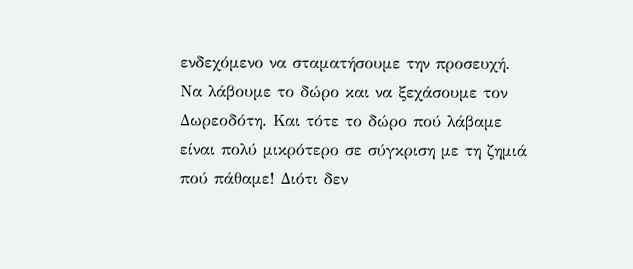ενδεχόμενο να σταματήσουμε την προσευχή. Να λάβουμε το δώρο και να ξεχάσουμε τον Δωρεοδότη. Και τότε το δώρο πού λάβαμε είναι πολύ μικρότερο σε σύγκριση με τη ζημιά πού πάθαμε! Διότι δεν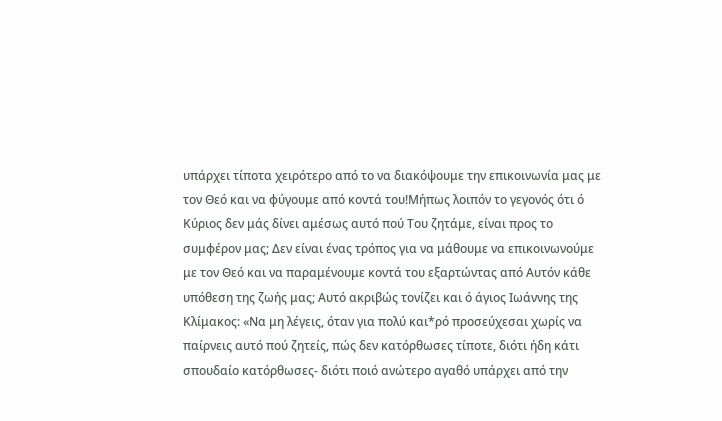υπάρχει τίποτα χειρότερο από το να διακόψουμε την επικοινωνία μας με τον Θεό και να φύγουμε από κοντά του!Μήπως λοιπόν το γεγονός ότι ό Κύριος δεν μάς δίνει αμέσως αυτό πού Του ζητάμε, είναι προς το συμφέρον μας; Δεν είναι ένας τρόπος για να μάθουμε να επικοινωνούμε με τον Θεό και να παραμένουμε κοντά του εξαρτώντας από Αυτόν κάθε υπόθεση της ζωής μας; Αυτό ακριβώς τονίζει και ό άγιος Ιωάννης της Κλίμακος: «Να μη λέγεις, όταν για πολύ και*ρό προσεύχεσαι χωρίς να παίρνεις αυτό πού ζητείς, πώς δεν κατόρθωσες τίποτε, διότι ήδη κάτι σπουδαίο κατόρθωσες- διότι ποιό ανώτερο αγαθό υπάρχει από την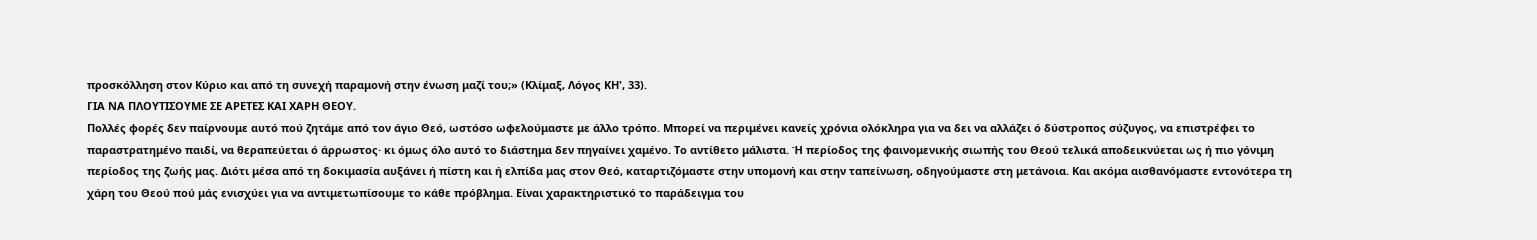προσκόλληση στον Κύριο και από τη συνεχή παραμονή στην ένωση μαζί του;» (Κλίμαξ, Λόγος ΚΗ', 33).
ΓΙΑ ΝΑ ΠΛΟΥΤΙΣΟΥΜΕ ΣΕ ΑΡΕΤΕΣ ΚΑΙ ΧΑΡΗ ΘΕΟΥ.
Πολλές φορές δεν παίρνουμε αυτό πού ζητάμε από τον άγιο Θεό, ωστόσο ωφελούμαστε με άλλο τρόπο. Μπορεί να περιμένει κανείς χρόνια ολόκληρα για να δει να αλλάζει ό δύστροπος σύζυγος, να επιστρέφει το παραστρατημένο παιδί, να θεραπεύεται ό άρρωστος· κι όμως όλο αυτό το διάστημα δεν πηγαίνει χαμένο. Το αντίθετο μάλιστα. Ή περίοδος της φαινομενικής σιωπής του Θεού τελικά αποδεικνύεται ως ή πιο γόνιμη περίοδος της ζωής μας. Διότι μέσα από τη δοκιμασία αυξάνει ή πίστη και ή ελπίδα μας στον Θεό, καταρτιζόμαστε στην υπομονή και στην ταπείνωση, οδηγούμαστε στη μετάνοια. Και ακόμα αισθανόμαστε εντονότερα τη χάρη του Θεού πού μάς ενισχύει για να αντιμετωπίσουμε το κάθε πρόβλημα. Είναι χαρακτηριστικό το παράδειγμα του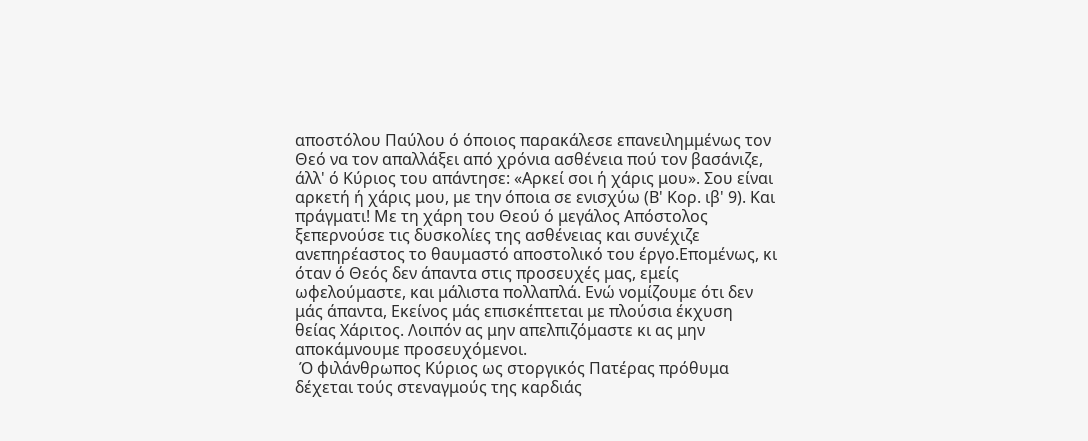αποστόλου Παύλου ό όποιος παρακάλεσε επανειλημμένως τον Θεό να τον απαλλάξει από χρόνια ασθένεια πού τον βασάνιζε, άλλ' ό Κύριος του απάντησε: «Αρκεί σοι ή χάρις μου». Σου είναι αρκετή ή χάρις μου, με την όποια σε ενισχύω (Β' Κορ. ιβ' 9). Και πράγματι! Με τη χάρη του Θεού ό μεγάλος Απόστολος ξεπερνούσε τις δυσκολίες της ασθένειας και συνέχιζε ανεπηρέαστος το θαυμαστό αποστολικό του έργο.Επομένως, κι όταν ό Θεός δεν άπαντα στις προσευχές μας, εμείς ωφελούμαστε, και μάλιστα πολλαπλά. Ενώ νομίζουμε ότι δεν μάς άπαντα, Εκείνος μάς επισκέπτεται με πλούσια έκχυση θείας Χάριτος. Λοιπόν ας μην απελπιζόμαστε κι ας μην αποκάμνουμε προσευχόμενοι.
 Ό φιλάνθρωπος Κύριος ως στοργικός Πατέρας πρόθυμα δέχεται τούς στεναγμούς της καρδιάς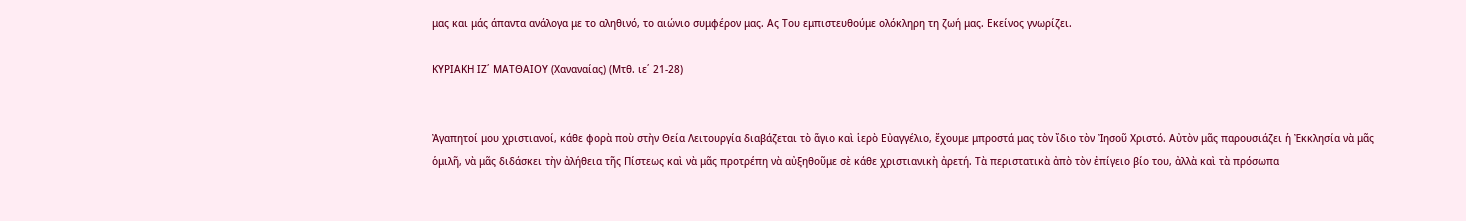μας και μάς άπαντα ανάλογα με το αληθινό, το αιώνιο συμφέρον μας. Ας Του εμπιστευθούμε ολόκληρη τη ζωή μας. Εκείνος γνωρίζει.

ΚΥΡΙΑΚΗ ΙΖ΄ ΜΑΤΘΑΙΟΥ (Χαναναίας) (Μτθ. ιε΄ 21-28)


Ἀγαπητοί μου χριστιανοί, κάθε φορὰ ποὺ στὴν Θεία Λειτουργία διαβάζεται τὸ ἅγιο καὶ ἱερὸ Εὐαγγέλιο, ἔχουμε μπροστά μας τὸν ἴδιο τὸν Ἰησοῦ Χριστό. Αὐτὸν μᾶς παρουσιάζει ἡ Ἐκκλησία νὰ μᾶς ὁμιλῆ, νὰ μᾶς διδάσκει τὴν ἀλήθεια τῆς Πίστεως καὶ νὰ μᾶς προτρέπη νὰ αὐξηθοῦμε σὲ κάθε χριστιανικὴ ἀρετή. Τὰ περιστατικὰ ἀπὸ τὸν ἐπίγειο βίο του, ἀλλὰ καὶ τὰ πρόσωπα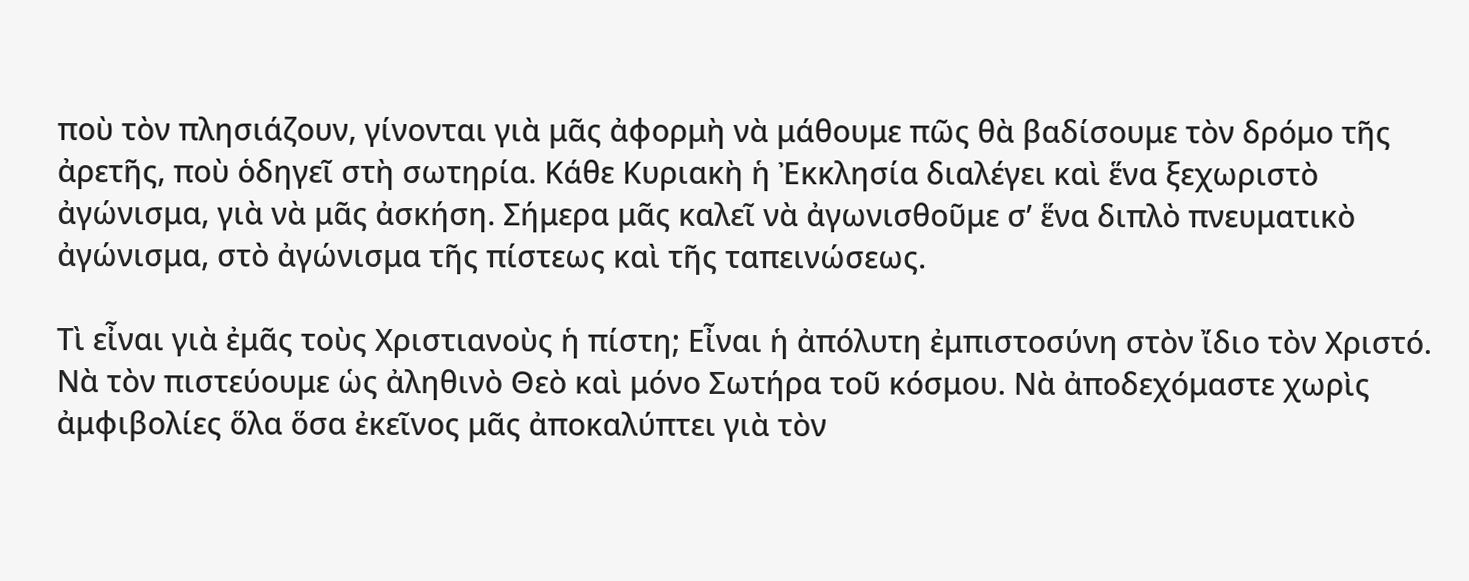ποὺ τὸν πλησιάζουν, γίνονται γιὰ μᾶς ἀφορμὴ νὰ μάθουμε πῶς θὰ βαδίσουμε τὸν δρόμο τῆς ἀρετῆς, ποὺ ὁδηγεῖ στὴ σωτηρία. Κάθε Κυριακὴ ἡ Ἐκκλησία διαλέγει καὶ ἕνα ξεχωριστὸ ἀγώνισμα, γιὰ νὰ μᾶς ἀσκήση. Σήμερα μᾶς καλεῖ νὰ ἀγωνισθοῦμε σ’ ἕνα διπλὸ πνευματικὸ ἀγώνισμα, στὸ ἀγώνισμα τῆς πίστεως καὶ τῆς ταπεινώσεως.

Τὶ εἶναι γιὰ ἐμᾶς τοὺς Χριστιανοὺς ἡ πίστη; Εἶναι ἡ ἀπόλυτη ἐμπιστοσύνη στὸν ἴδιο τὸν Χριστό. Νὰ τὸν πιστεύουμε ὡς ἀληθινὸ Θεὸ καὶ μόνο Σωτήρα τοῦ κόσμου. Νὰ ἀποδεχόμαστε χωρὶς ἀμφιβολίες ὅλα ὅσα ἐκεῖνος μᾶς ἀποκαλύπτει γιὰ τὸν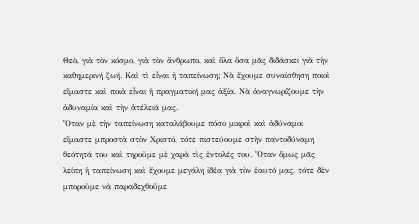Θεὸ, γιὰ τὸν κόσμο, γιὰ τὸν ἄνθρωπο, καὶ ὅλα ὅσα μᾶς διδάσκει γιὰ τὴν καθημερινή ζωή. Καὶ τὶ εἶναι ἡ ταπείνωση; Νὰ ἔχουμε συναίσθηση ποιοὶ εἴμαστε καὶ ποιὰ εἶναι ἡ πραγματική μας ἀξία. Νὰ ἀναγνωρίζουμε τὴν ἀδυναμία καὶ τὴν ἀτέλειά μας.
Ὅταν μὲ τὴν ταπείνωση καταλάβουμε πόσο μικροὶ καὶ ἀδύναμοι εἴμαστε μπροστὰ στὸν Χριστό, τότε πιστεύουμε στὴν παντοδύναμη θεότητά του καὶ τηροῦμε μὲ χαρὰ τὶς ἐντολές του. Ὅταν ὅμως μᾶς λείπη ἡ ταπείνωση καὶ ἔχουμε μεγάλη ἰδέα γιὰ τὸν ἑαυτό μας, τότε δὲν μποροῦμε νὰ παραδεχθοῦμε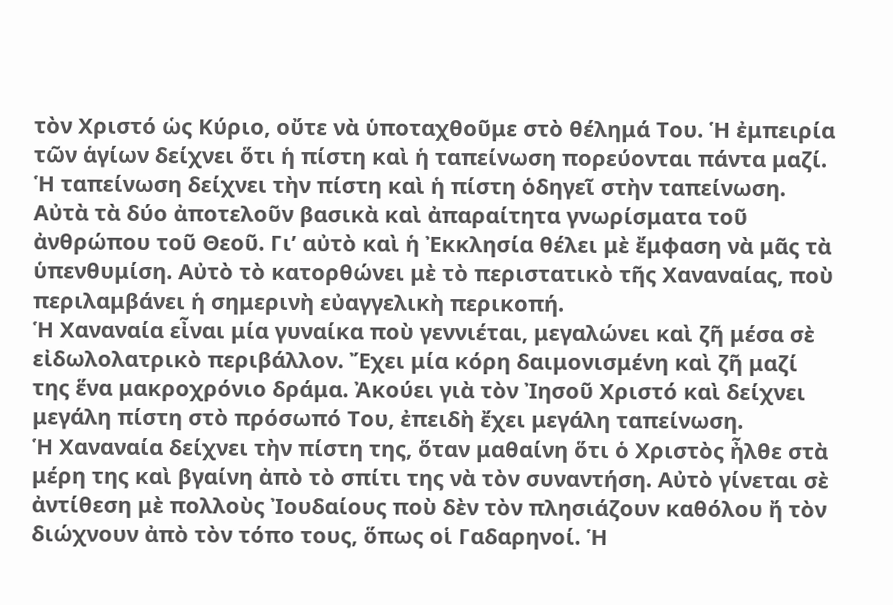τὸν Χριστό ὡς Κύριο, οὔτε νὰ ὑποταχθοῦμε στὸ θέλημά Του. Ἡ ἐμπειρία τῶν ἁγίων δείχνει ὅτι ἡ πίστη καὶ ἡ ταπείνωση πορεύονται πάντα μαζί. Ἡ ταπείνωση δείχνει τὴν πίστη καὶ ἡ πίστη ὁδηγεῖ στὴν ταπείνωση. Αὐτὰ τὰ δύο ἀποτελοῦν βασικὰ καὶ ἀπαραίτητα γνωρίσματα τοῦ ἀνθρώπου τοῦ Θεοῦ. Γι’ αὐτὸ καὶ ἡ Ἐκκλησία θέλει μὲ ἔμφαση νὰ μᾶς τὰ ὑπενθυμίση. Αὐτὸ τὸ κατορθώνει μὲ τὸ περιστατικὸ τῆς Χαναναίας, ποὺ περιλαμβάνει ἡ σημερινὴ εὐαγγελικὴ περικοπή.
Ἡ Χαναναία εἶναι μία γυναίκα ποὺ γεννιέται, μεγαλώνει καὶ ζῆ μέσα σὲ εἰδωλολατρικὸ περιβάλλον. Ἔχει μία κόρη δαιμονισμένη καὶ ζῆ μαζί της ἕνα μακροχρόνιο δράμα. Ἀκούει γιὰ τὸν Ἰησοῦ Χριστό καὶ δείχνει μεγάλη πίστη στὸ πρόσωπό Του, ἐπειδὴ ἔχει μεγάλη ταπείνωση.
Ἡ Χαναναία δείχνει τὴν πίστη της, ὅταν μαθαίνη ὅτι ὁ Χριστὸς ἦλθε στὰ μέρη της καὶ βγαίνη ἀπὸ τὸ σπίτι της νὰ τὸν συναντήση. Αὐτὸ γίνεται σὲ ἀντίθεση μὲ πολλοὺς Ἰουδαίους ποὺ δὲν τὸν πλησιάζουν καθόλου ἤ τὸν διώχνουν ἀπὸ τὸν τόπο τους, ὅπως οἱ Γαδαρηνοί. Ἡ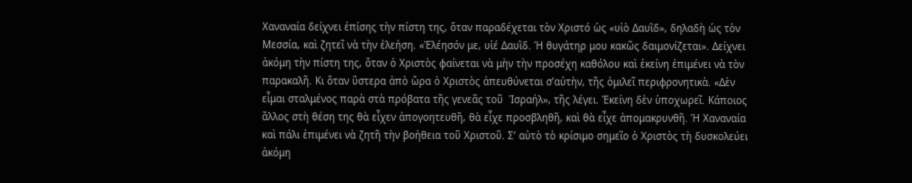Χαναναία δείχνει ἐπίσης τὴν πίστη της, ὅταν παραδέχεται τὸν Χριστό ὡς «υἱὸ Δαυῒδ», δηλαδὴ ὡς τὸν Μεσσία, καὶ ζητεῖ νὰ τὴν ἐλεήση. «Ἐλέησόν με, υἱέ Δαυῒδ. Ἡ θυγάτηρ μου κακῶς δαιμονίζεται». Δείχνει ἀκόμη τὴν πίστη της, ὅταν ὁ Χριστὸς φαίνεται νὰ μὴν τὴν προσέχη καθόλου καὶ ἐκείνη ἐπιμένει νὰ τὸν παρακαλῆ. Κι ὅταν ὕστερα ἀπὸ ὥρα ὁ Χριστὸς ἀπευθύνεται σ’αὐτὴν, τῆς ὁμιλεῖ περιφρονητικὰ. «Δὲν εἶμαι σταλμένος παρὰ στὰ πρόβατα τῆς γενεᾶς τοῦ  Ἰσραήλ», τῆς λέγει. Ἐκείνη δὲν ὑποχωρεῖ. Κάποιος ἄλλος στὴ θέση της θὰ εἶχεν ἀπογοητευθῆ, θὰ εἶχε προσβληθῆ, καὶ θὰ εἶχε ἀπομακρυνθῆ. Ἡ Χαναναία καὶ πάλι ἐπιμένει νὰ ζητῆ τὴν βοήθεια τοῦ Χριστοῦ. Σ’ αὐτὸ τὸ κρίσιμο σημεῖο ὁ Χριστὸς τὴ δυσκολεύει ἀκόμη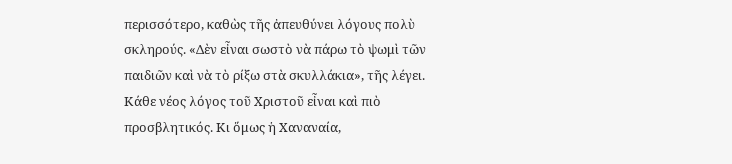περισσότερο, καθὼς τῆς ἀπευθύνει λόγους πολὺ σκληρούς. «Δὲν εἶναι σωστὸ νὰ πάρω τὸ ψωμὶ τῶν παιδιῶν καὶ νὰ τὸ ρίξω στὰ σκυλλάκια», τῆς λέγει. Κάθε νέος λόγος τοῦ Χριστοῦ εἶναι καὶ πιὸ προσβλητικός. Κι ὅμως ἡ Χαναναία,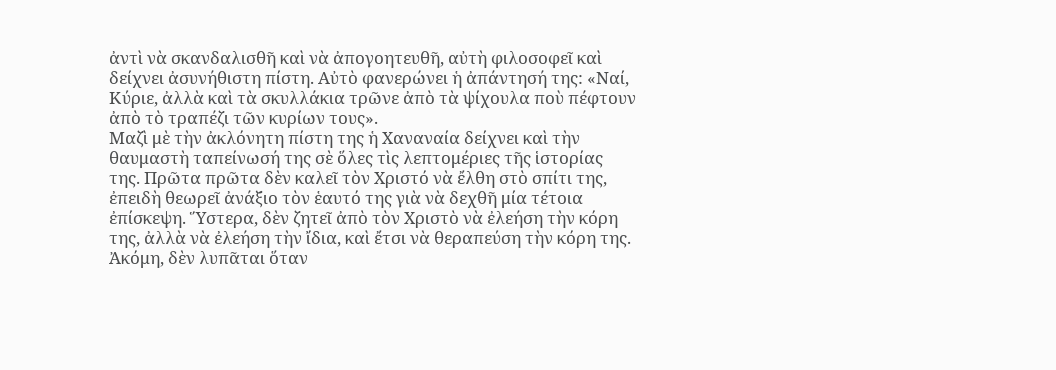ἀντὶ νὰ σκανδαλισθῆ καὶ νὰ ἀπογοητευθῆ, αὐτὴ φιλοσοφεῖ καὶ δείχνει ἀσυνήθιστη πίστη. Αὐτὸ φανερώνει ἡ ἀπάντησή της: «Ναί, Κύριε, ἀλλὰ καὶ τὰ σκυλλάκια τρῶνε ἀπὸ τὰ ψίχουλα ποὺ πέφτουν ἀπὸ τὸ τραπέζι τῶν κυρίων τους».
Μαζὶ μὲ τὴν ἀκλόνητη πίστη της ἡ Χαναναία δείχνει καὶ τὴν θαυμαστὴ ταπείνωσή της σὲ ὅλες τὶς λεπτομέριες τῆς ἱστορίας της. Πρῶτα πρῶτα δὲν καλεῖ τὸν Χριστό νὰ ἔλθη στὸ σπίτι της, ἐπειδὴ θεωρεῖ ἀνάξιο τὸν ἑαυτό της γιὰ νὰ δεχθῆ μία τέτοια ἐπίσκεψη. Ὕστερα, δὲν ζητεῖ ἀπὸ τὸν Χριστὸ νὰ ἐλεήση τὴν κόρη της, ἀλλὰ νὰ ἐλεήση τὴν ἴδια, καὶ ἔτσι νὰ θεραπεύση τὴν κόρη της. Ἀκόμη, δὲν λυπᾶται ὅταν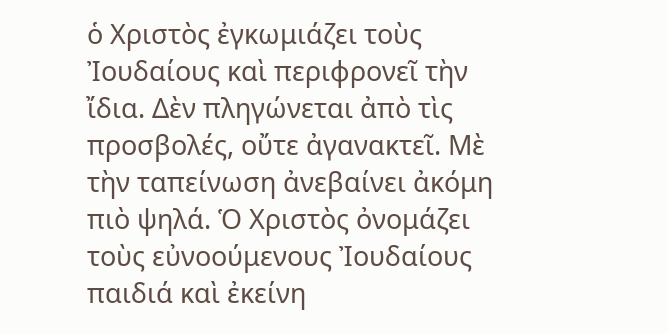ὁ Χριστὸς ἐγκωμιάζει τοὺς Ἰουδαίους καὶ περιφρονεῖ τὴν ἴδια. Δὲν πληγώνεται ἀπὸ τὶς προσβολές, οὔτε ἀγανακτεῖ. Μὲ τὴν ταπείνωση ἀνεβαίνει ἀκόμη πιὸ ψηλά. Ὁ Χριστὸς ὀνομάζει τοὺς εὐνοούμενους Ἰουδαίους παιδιά καὶ ἐκείνη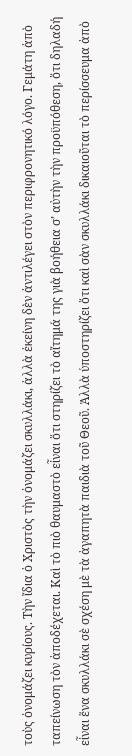τοὺς ὀνομάζει κυρίους. Τὴν ἴδια ὁ Χριστὸς τὴν ὀνομάζει σκυλλάκι, ἀλλὰ ἐκείνη δὲν ἀντιλέγει στὸν περιφρονητικό λόγο. Γεμάτη ἀπὸ ταπείνωση τὸν ἀποδέχεται. Καὶ τὸ πιὸ θαυμαστὸ εἶναι ὅτι στηρίζει τὸ αἴτημά της γιὰ βοήθεια σ’ αὐτὴν τὴν προϋπόθεση, ὅτι δηλαδή εἶναι ἕνα σκυλλάκι σὲ σχέση μὲ τὰ ἀγαπητὰ παιδιὰ τοῦ Θεοῦ. Ἀλλὰ ὑποστηρίζει ὅτι καὶ σὰν σκυλλάκι δικαιοῦται τὸ περίσσευμα ἀπὸ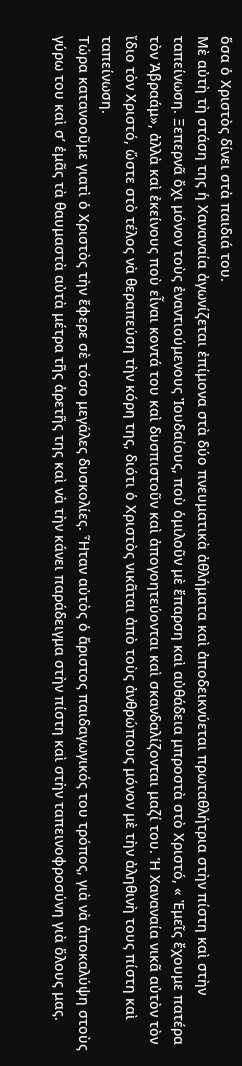ὅσα ὁ Χριστὸς δίνει στὰ παιδιά του.
Μὲ αὐτὴ τὴ στάση της ἡ Χαναναία ἀγωνίζεται ἐπίμονα στὰ δύο πνευματικὰ ἀθλήματα καὶ ἀποδεικνύεται πρωταθλήτρια στὴν πίστη καὶ στὴν ταπείνωση. Ξεπερνᾶ ὄχι μόνον τοὺς ἐναντιούμενους Ἰουδαίους, ποὺ ὁμιλοῦν μὲ ἔπαρση καὶ αὐθάδεια μπροστὰ στὸ Χριστό, « Ἐμεῖς ἔχουμε πατέρα τὸν Ἀβραάμ», ἀλλὰ καὶ ἐκείνους ποὺ εἶναι κοντά του καὶ δυσπιστοῦν καὶ ἀπογοητεύονται καὶ σκανδαλίζονται μαζί του. Ἡ Χαναναία νικᾶ αὐτὸν τὸν ἴδιο τὸν Χριστό, ὥστε στὸ τέλος νὰ θεραπεύση τὴν κόρη της, διότι ὁ Χριστὸς νικᾶται ἀπὸ τοὺς ἀνθρώπους μόνον μὲ τὴν ἀληθινὴ τους πίστη καὶ ταπείνωση.
Τώρα κατανοοῦμε γιατὶ ὁ Χριστὸς τὴν ἔφερε σὲ τόσο μεγάλες δυσκολίες. Ἦταν αὐτὸς ὁ ἄριστος παιδαγωγικός του τρόπος, γιὰ νὰ ἀποκαλύψη στοὺς γύρω του καὶ σ’ ἐμᾶς τὰ θαυμαστὰ αὐτὰ μέτρα τῆς ἀρετῆς της καὶ νὰ τὴν κάνει παράδειγμα στὴν πίστη καὶ στὴν ταπεινοφροσύνη γιὰ ὅλους μας.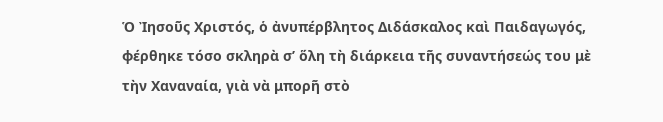Ὁ Ἰησοῦς Χριστός, ὁ ἀνυπέρβλητος Διδάσκαλος καὶ Παιδαγωγός, φέρθηκε τόσο σκληρὰ σ’ ὅλη τὴ διάρκεια τῆς συναντήσεώς του μὲ τὴν Χαναναία, γιὰ νὰ μπορῆ στὸ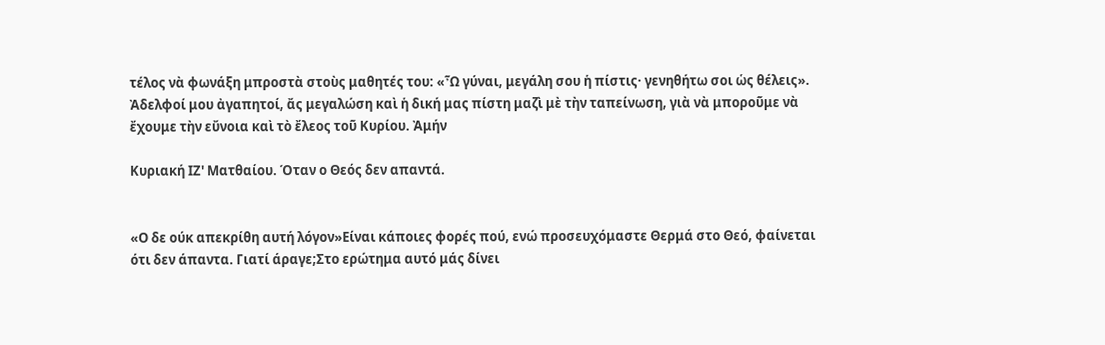τέλος νὰ φωνάξη μπροστὰ στοὺς μαθητές του: «Ὦ γύναι, μεγάλη σου ἡ πίστις· γενηθήτω σοι ὡς θέλεις».
Ἀδελφοί μου ἀγαπητοί, ἄς μεγαλώση καὶ ἡ δική μας πίστη μαζὶ μὲ τὴν ταπείνωση, γιὰ νὰ μποροῦμε νὰ ἔχουμε τὴν εὔνοια καὶ τὸ ἔλεος τοῦ Κυρίου. Ἀμήν

Κυριακή ΙΖ' Ματθαίου. Όταν ο Θεός δεν απαντά.


«Ο δε ούκ απεκρίθη αυτή λόγον»Είναι κάποιες φορές πού, ενώ προσευχόμαστε Θερμά στο Θεό, φαίνεται ότι δεν άπαντα. Γιατί άραγε;Στο ερώτημα αυτό μάς δίνει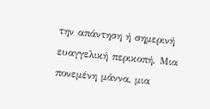την απάντηση ή σημερινή ευαγγελική περικοπή. Μια πονεμένη μάννα, μια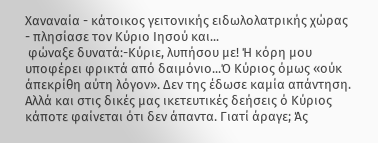Χαναναία - κάτοικος γειτονικής ειδωλολατρικής χώρας - πλησίασε τον Κύριο Ιησού και...
 φώναξε δυνατά:-Κύριε, λυπήσου με! Ή κόρη μου υποφέρει φρικτά από δαιμόνιο...Ό Κύριος όμως «ούκ άπεκρίθη αύτη λόγον». Δεν της έδωσε καμία απάντηση. Αλλά και στις δικές μας ικετευτικές δεήσεις ό Κύριος κάποτε φαίνεται ότι δεν άπαντα. Γιατί άραγε; Άς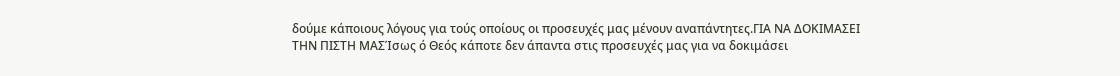δούμε κάποιους λόγους για τούς οποίους οι προσευχές μας μένουν αναπάντητες.ΓΙΑ ΝΑ ΔΟΚΙΜΑΣΕΙ ΤΗΝ ΠΙΣΤΗ ΜΑΣΊσως ό Θεός κάποτε δεν άπαντα στις προσευχές μας για να δοκιμάσει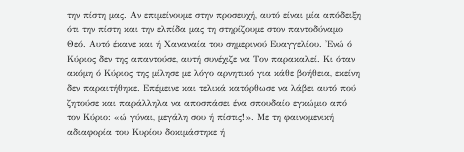την πίστη μας. Αν επιμείνουμε στην προσευχή, αυτό είναι μία απόδειξη ότι την πίστη και την ελπίδα μας τη στηρίζουμε στον παντοδύναμο Θεό. Αυτό έκανε και ή Χαναναία του σημερινού Ευαγγελίου. 'Ενώ ό Κύριος δεν της απαντούσε, αυτή συνέχιζε να Τον παρακαλεί. Κι όταν ακόμη ό Κύριος της μίλησε με λόγο αρνητικό για κάθε βοήθεια, εκείνη δεν παραιτήθηκε. Επέμεινε και τελικά κατόρθωσε να λάβει αυτό πού ζητούσε και παράλληλα να αποσπάσει ένα σπουδαίο εγκώμιο από τον Κύριο: «ώ γύναι, μεγάλη σου ή πίστις!». Με τη φαινομενική αδιαφορία του Κυρίου δοκιμάστηκε ή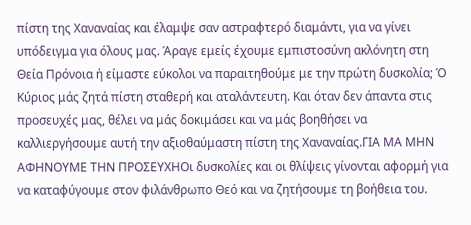πίστη της Χαναναίας και έλαμψε σαν αστραφτερό διαμάντι, για να γίνει υπόδειγμα για όλους μας. Άραγε εμείς έχουμε εμπιστοσύνη ακλόνητη στη Θεία Πρόνοια ή είμαστε εύκολοι να παραιτηθούμε με την πρώτη δυσκολία; Ό Κύριος μάς ζητά πίστη σταθερή και αταλάντευτη. Και όταν δεν άπαντα στις προσευχές μας, θέλει να μάς δοκιμάσει και να μάς βοηθήσει να καλλιεργήσουμε αυτή την αξιοθαύμαστη πίστη της Χαναναίας.ΓΙΑ ΜΑ ΜΗΝ ΑΦΗΝΟΥΜΕ ΤΗΝ ΠΡΟΣΕΥΧΗΟι δυσκολίες και οι θλίψεις γίνονται αφορμή για να καταφύγουμε στον φιλάνθρωπο Θεό και να ζητήσουμε τη βοήθεια του.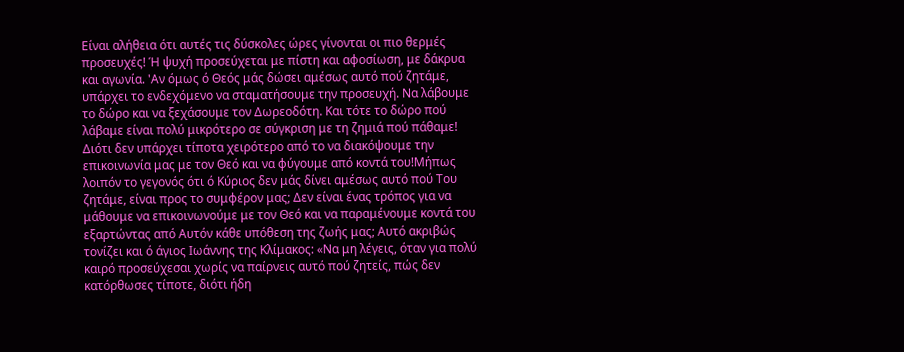Είναι αλήθεια ότι αυτές τις δύσκολες ώρες γίνονται οι πιο θερμές προσευχές! Ή ψυχή προσεύχεται με πίστη και αφοσίωση, με δάκρυα και αγωνία. 'Αν όμως ό Θεός μάς δώσει αμέσως αυτό πού ζητάμε, υπάρχει το ενδεχόμενο να σταματήσουμε την προσευχή. Να λάβουμε το δώρο και να ξεχάσουμε τον Δωρεοδότη. Και τότε το δώρο πού λάβαμε είναι πολύ μικρότερο σε σύγκριση με τη ζημιά πού πάθαμε! Διότι δεν υπάρχει τίποτα χειρότερο από το να διακόψουμε την επικοινωνία μας με τον Θεό και να φύγουμε από κοντά του!Μήπως λοιπόν το γεγονός ότι ό Κύριος δεν μάς δίνει αμέσως αυτό πού Του ζητάμε, είναι προς το συμφέρον μας; Δεν είναι ένας τρόπος για να μάθουμε να επικοινωνούμε με τον Θεό και να παραμένουμε κοντά του εξαρτώντας από Αυτόν κάθε υπόθεση της ζωής μας; Αυτό ακριβώς τονίζει και ό άγιος Ιωάννης της Κλίμακος: «Να μη λέγεις, όταν για πολύ καιρό προσεύχεσαι χωρίς να παίρνεις αυτό πού ζητείς, πώς δεν κατόρθωσες τίποτε, διότι ήδη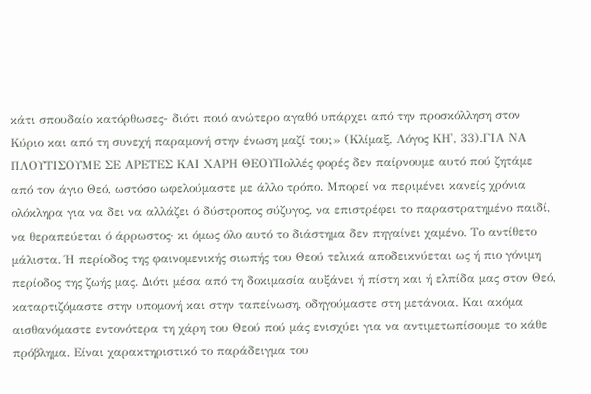κάτι σπουδαίο κατόρθωσες- διότι ποιό ανώτερο αγαθό υπάρχει από την προσκόλληση στον Κύριο και από τη συνεχή παραμονή στην ένωση μαζί του;» (Κλίμαξ, Λόγος ΚΗ', 33).ΓΙΑ ΝΑ ΠΛΟΥΤΙΣΟΥΜΕ ΣΕ ΑΡΕΤΕΣ ΚΑΙ ΧΑΡΗ ΘΕΟΥΠολλές φορές δεν παίρνουμε αυτό πού ζητάμε από τον άγιο Θεό, ωστόσο ωφελούμαστε με άλλο τρόπο. Μπορεί να περιμένει κανείς χρόνια ολόκληρα για να δει να αλλάζει ό δύστροπος σύζυγος, να επιστρέφει το παραστρατημένο παιδί, να θεραπεύεται ό άρρωστος· κι όμως όλο αυτό το διάστημα δεν πηγαίνει χαμένο. Το αντίθετο μάλιστα. Ή περίοδος της φαινομενικής σιωπής του Θεού τελικά αποδεικνύεται ως ή πιο γόνιμη περίοδος της ζωής μας. Διότι μέσα από τη δοκιμασία αυξάνει ή πίστη και ή ελπίδα μας στον Θεό, καταρτιζόμαστε στην υπομονή και στην ταπείνωση, οδηγούμαστε στη μετάνοια. Και ακόμα αισθανόμαστε εντονότερα τη χάρη του Θεού πού μάς ενισχύει για να αντιμετωπίσουμε το κάθε πρόβλημα. Είναι χαρακτηριστικό το παράδειγμα του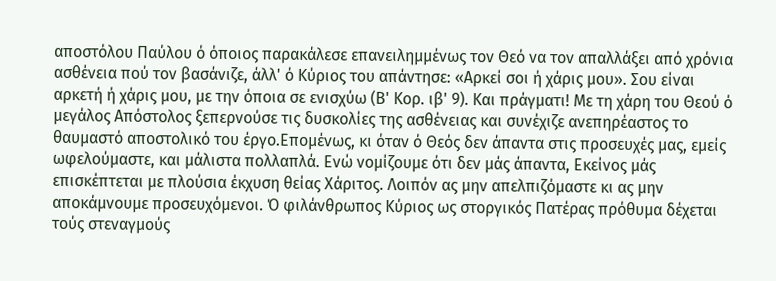αποστόλου Παύλου ό όποιος παρακάλεσε επανειλημμένως τον Θεό να τον απαλλάξει από χρόνια ασθένεια πού τον βασάνιζε, άλλ' ό Κύριος του απάντησε: «Αρκεί σοι ή χάρις μου». Σου είναι αρκετή ή χάρις μου, με την όποια σε ενισχύω (Β' Κορ. ιβ' 9). Και πράγματι! Με τη χάρη του Θεού ό μεγάλος Απόστολος ξεπερνούσε τις δυσκολίες της ασθένειας και συνέχιζε ανεπηρέαστος το θαυμαστό αποστολικό του έργο.Επομένως, κι όταν ό Θεός δεν άπαντα στις προσευχές μας, εμείς ωφελούμαστε, και μάλιστα πολλαπλά. Ενώ νομίζουμε ότι δεν μάς άπαντα, Εκείνος μάς επισκέπτεται με πλούσια έκχυση θείας Χάριτος. Λοιπόν ας μην απελπιζόμαστε κι ας μην αποκάμνουμε προσευχόμενοι. Ό φιλάνθρωπος Κύριος ως στοργικός Πατέρας πρόθυμα δέχεται τούς στεναγμούς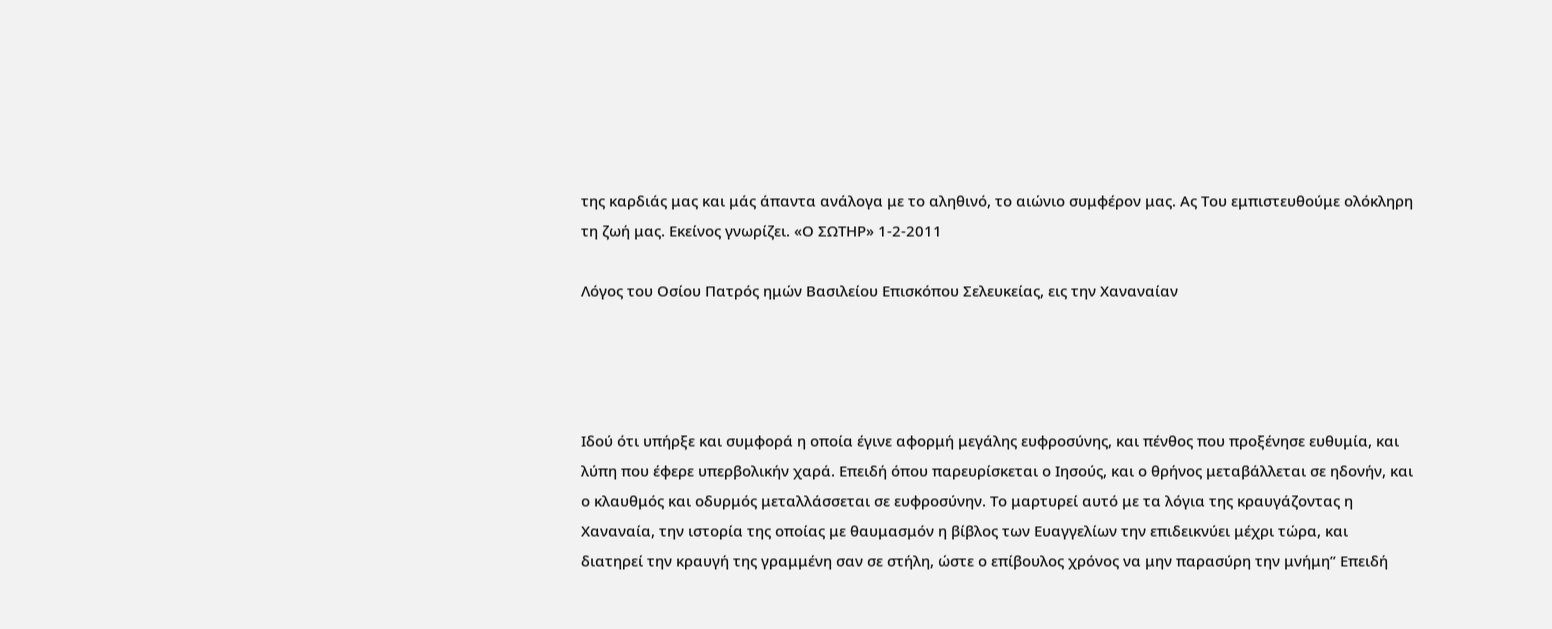της καρδιάς μας και μάς άπαντα ανάλογα με το αληθινό, το αιώνιο συμφέρον μας. Ας Του εμπιστευθούμε ολόκληρη τη ζωή μας. Εκείνος γνωρίζει. «Ο ΣΩΤΗΡ» 1-2-2011

Λόγος του Οσίου Πατρός ημών Βασιλείου Επισκόπου Σελευκείας, εις την Χαναναίαν




Ιδού ότι υπήρξε και συμφορά η οποία έγινε αφορμή μεγάλης ευφροσύνης, και πένθος που προξένησε ευθυμία, και λύπη που έφερε υπερβολικήν χαρά. Επειδή όπου παρευρίσκεται ο Ιησούς, και ο θρήνος μεταβάλλεται σε ηδονήν, και ο κλαυθμός και οδυρμός μεταλλάσσεται σε ευφροσύνην. Το μαρτυρεί αυτό με τα λόγια της κραυγάζοντας η Χαναναία, την ιστορία της οποίας με θαυμασμόν η βίβλος των Ευαγγελίων την επιδεικνύει μέχρι τώρα, και διατηρεί την κραυγή της γραμμένη σαν σε στήλη, ώστε ο επίβουλος χρόνος να μην παρασύρη την μνήμη” Επειδή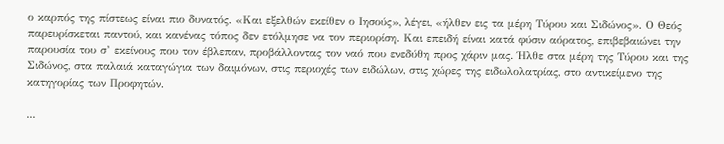ο καρπός της πίστεως είναι πιο δυνατός. «Και εξελθών εκείθεν ο Ιησούς», λέγει, «ήλθεν εις τα μέρη Τύρου και Σιδώνος». Ο Θεός παρευρίσκεται παντού, και κανένας τόπος δεν ετόλμησε να τον περιορίση. Και επειδή είναι κατά φύσιν αόρατος, επιβεβαιώνει την παρουσία του σ’ εκείνους που τον έβλεπαν, προβάλλοντας τον ναό που ενεδύθη προς χάριν μας. Ήλθε στα μέρη της Τύρου και της Σιδώνος, στα παλαιά καταγώγια των δαιμόνων, στις περιοχές των ειδώλων, στις χώρες της ειδωλολατρίας, στο αντικείμενο της κατηγορίας των Προφητών.

...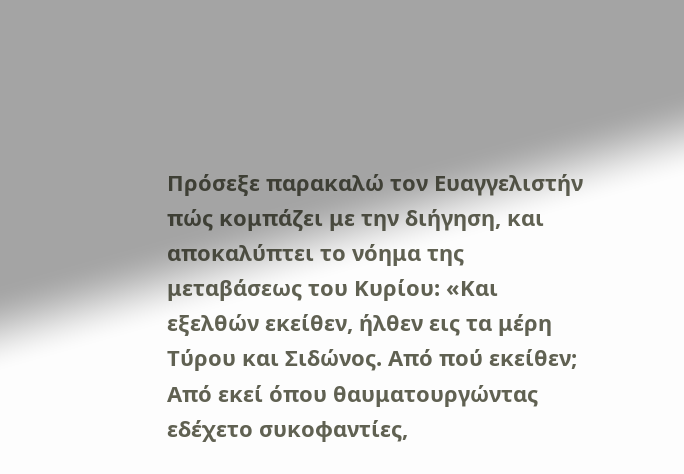Πρόσεξε παρακαλώ τον Ευαγγελιστήν πώς κομπάζει με την διήγηση, και αποκαλύπτει το νόημα της μεταβάσεως του Κυρίου: «Και εξελθών εκείθεν, ήλθεν εις τα μέρη Τύρου και Σιδώνος. Από πού εκείθεν; Από εκεί όπου θαυματουργώντας εδέχετο συκοφαντίες,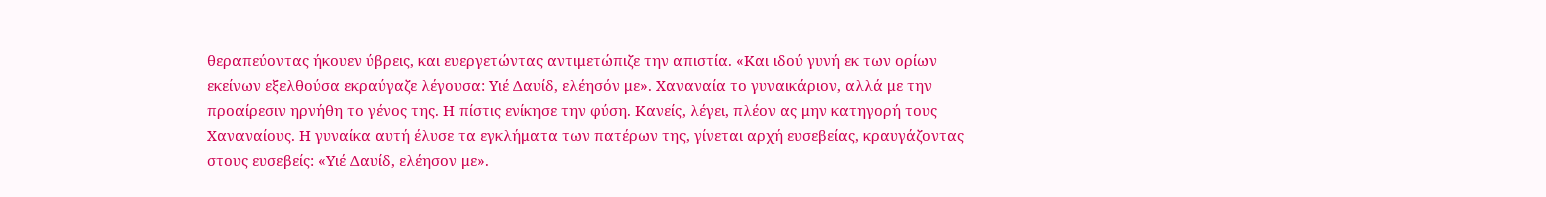θεραπεύοντας ήκουεν ύβρεις, και ευεργετώντας αντιμετώπιζε την απιστία. «Και ιδού γυνή εκ των ορίων εκείνων εξελθούσα εκραύγαζε λέγουσα: Υιέ Δαυίδ, ελέησόν με». Χαναναία το γυναικάριον, αλλά με την προαίρεσιν ηρνήθη το γένος της. Η πίστις ενίκησε την φύση. Κανείς, λέγει, πλέον ας μην κατηγορή τους Χαναναίους. Η γυναίκα αυτή έλυσε τα εγκλήματα των πατέρων της, γίνεται αρχή ευσεβείας, κραυγάζοντας στους ευσεβείς: «Υιέ Δαυίδ, ελέησον με».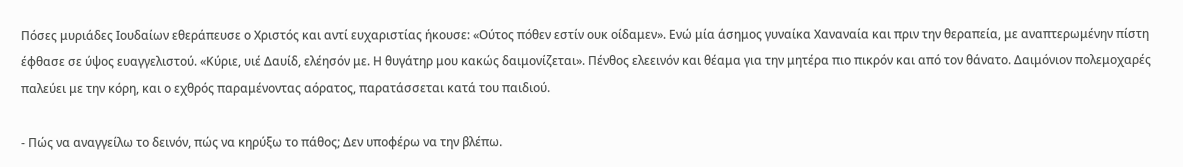Πόσες μυριάδες Ιουδαίων εθεράπευσε ο Χριστός και αντί ευχαριστίας ήκουσε: «Ούτος πόθεν εστίν ουκ οίδαμεν». Ενώ μία άσημος γυναίκα Χαναναία και πριν την θεραπεία, με αναπτερωμένην πίστη έφθασε σε ύψος ευαγγελιστού. «Κύριε, υιέ Δαυίδ, ελέησόν με. Η θυγάτηρ μου κακώς δαιμονίζεται». Πένθος ελεεινόν και θέαμα για την μητέρα πιο πικρόν και από τον θάνατο. Δαιμόνιον πολεμοχαρές παλεύει με την κόρη, και ο εχθρός παραμένοντας αόρατος, παρατάσσεται κατά του παιδιού.

- Πώς να αναγγείλω το δεινόν, πώς να κηρύξω το πάθος; Δεν υποφέρω να την βλέπω.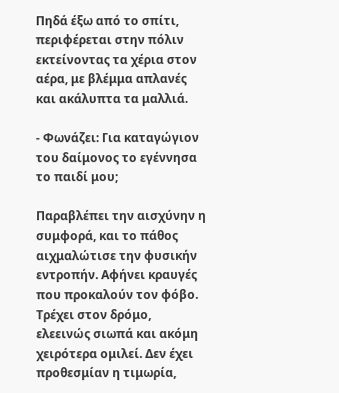Πηδά έξω από το σπίτι, περιφέρεται στην πόλιν εκτείνοντας τα χέρια στον αέρα, με βλέμμα απλανές και ακάλυπτα τα μαλλιά.

- Φωνάζει: Για καταγώγιον του δαίμονος το εγέννησα το παιδί μου;

Παραβλέπει την αισχύνην η συμφορά, και το πάθος αιχμαλώτισε την φυσικήν εντροπήν. Αφήνει κραυγές που προκαλούν τον φόβο. Τρέχει στον δρόμο, ελεεινώς σιωπά και ακόμη χειρότερα ομιλεί. Δεν έχει προθεσμίαν η τιμωρία,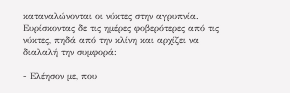καταναλώνονται οι νύκτες στην αγρυπνία. Ευρίσκοντας δε τις ημέρες φοβερότερες από τις νύκτες, πηδά από την κλίνη και αρχίζει να διαλαλή την συμφορά:

- Ελέησον με, που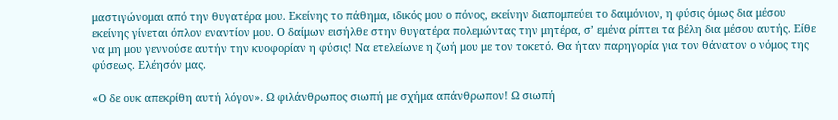μαστιγώνομαι από την θυγατέρα μου. Εκείνης το πάθημα, ιδικός μου ο πόνος, εκείνην διαπομπεύει το δαιμόνιον, η φύσις όμως δια μέσου εκείνης γίνεται όπλον εναντίον μου. Ο δαίμων εισήλθε στην θυγατέρα πολεμώντας την μητέρα, σ’ εμένα ρίπτει τα βέλη δια μέσου αυτής. Είθε να μη μου γεννούσε αυτήν την κυοφορίαν η φύσις! Να ετελείωνε η ζωή μου με τον τοκετό. Θα ήταν παρηγορία για τον θάνατον ο νόμος της φύσεως. Ελέησόν μας.

«Ο δε ουκ απεκρίθη αυτή λόγον». Ω φιλάνθρωπος σιωπή με σχήμα απάνθρωπον! Ω σιωπή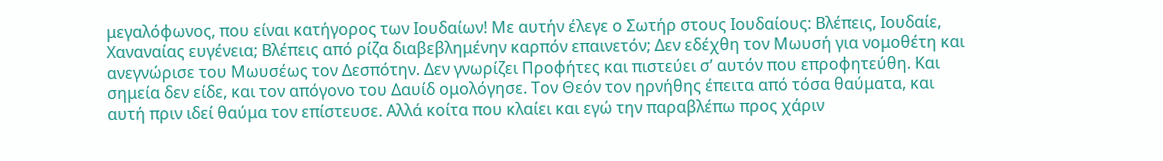μεγαλόφωνος, που είναι κατήγορος των Ιουδαίων! Με αυτήν έλεγε ο Σωτήρ στους Ιουδαίους: Βλέπεις, Ιουδαίε, Χαναναίας ευγένεια; Βλέπεις από ρίζα διαβεβλημένην καρπόν επαινετόν; Δεν εδέχθη τον Μωυσή για νομοθέτη και ανεγνώρισε του Μωυσέως τον Δεσπότην. Δεν γνωρίζει Προφήτες και πιστεύει σ’ αυτόν που επροφητεύθη. Και σημεία δεν είδε, και τον απόγονο του Δαυίδ ομολόγησε. Τον Θεόν τον ηρνήθης έπειτα από τόσα θαύματα, και αυτή πριν ιδεί θαύμα τον επίστευσε. Αλλά κοίτα που κλαίει και εγώ την παραβλέπω προς χάριν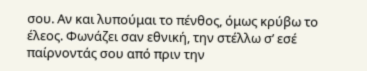σου. Αν και λυπούμαι το πένθος, όμως κρύβω το έλεος. Φωνάζει σαν εθνική, την στέλλω σ’ εσέ παίρνοντάς σου από πριν την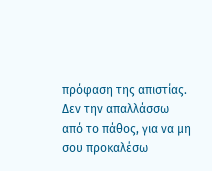πρόφαση της απιστίας. Δεν την απαλλάσσω από το πάθος, για να μη σου προκαλέσω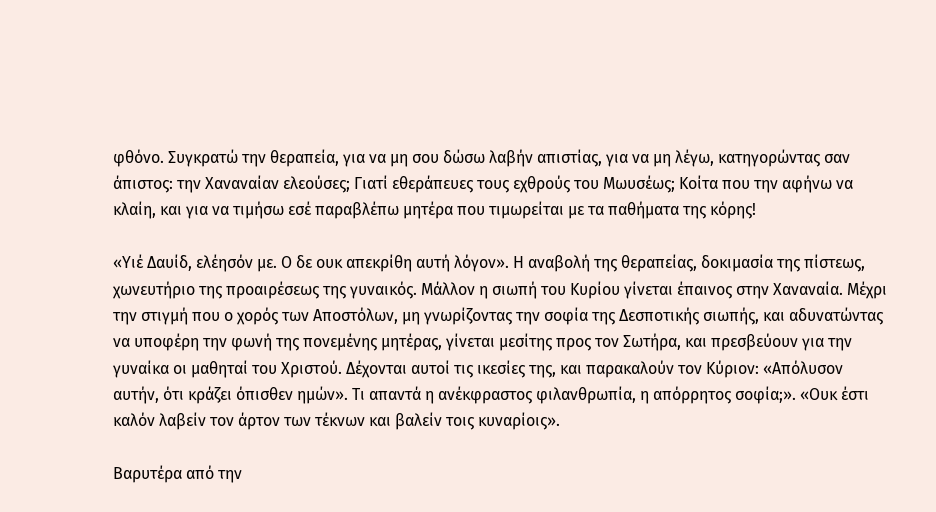φθόνο. Συγκρατώ την θεραπεία, για να μη σου δώσω λαβήν απιστίας, για να μη λέγω, κατηγορώντας σαν άπιστος: την Χαναναίαν ελεούσες; Γιατί εθεράπευες τους εχθρούς του Μωυσέως; Κοίτα που την αφήνω να κλαίη, και για να τιμήσω εσέ παραβλέπω μητέρα που τιμωρείται με τα παθήματα της κόρης!

«Υιέ Δαυίδ, ελέησόν με. Ο δε ουκ απεκρίθη αυτή λόγον». Η αναβολή της θεραπείας, δοκιμασία της πίστεως, χωνευτήριο της προαιρέσεως της γυναικός. Μάλλον η σιωπή του Κυρίου γίνεται έπαινος στην Χαναναία. Μέχρι την στιγμή που ο χορός των Αποστόλων, μη γνωρίζοντας την σοφία της Δεσποτικής σιωπής, και αδυνατώντας να υποφέρη την φωνή της πονεμένης μητέρας, γίνεται μεσίτης προς τον Σωτήρα, και πρεσβεύουν για την γυναίκα οι μαθηταί του Χριστού. Δέχονται αυτοί τις ικεσίες της, και παρακαλούν τον Κύριον: «Απόλυσον αυτήν, ότι κράζει όπισθεν ημών». Τι απαντά η ανέκφραστος φιλανθρωπία, η απόρρητος σοφία;». «Ουκ έστι καλόν λαβείν τον άρτον των τέκνων και βαλείν τοις κυναρίοις».

Βαρυτέρα από την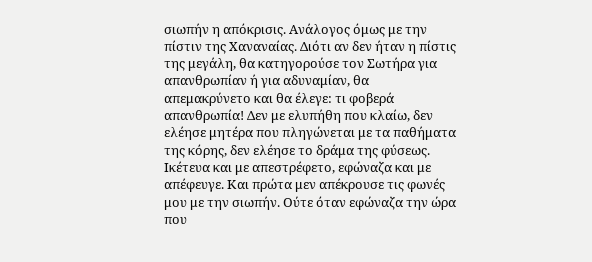σιωπήν η απόκρισις. Ανάλογος όμως με την πίστιν της Χαναναίας. Διότι αν δεν ήταν η πίστις της μεγάλη, θα κατηγορούσε τον Σωτήρα για απανθρωπίαν ή για αδυναμίαν, θα απεμακρύνετο και θα έλεγε: τι φοβερά απανθρωπία! Δεν με ελυπήθη που κλαίω, δεν ελέησε μητέρα που πληγώνεται με τα παθήματα της κόρης, δεν ελέησε το δράμα της φύσεως. Ικέτευα και με απεστρέφετο, εφώναζα και με απέφευγε. Και πρώτα μεν απέκρουσε τις φωνές μου με την σιωπήν. Ούτε όταν εφώναζα την ώρα που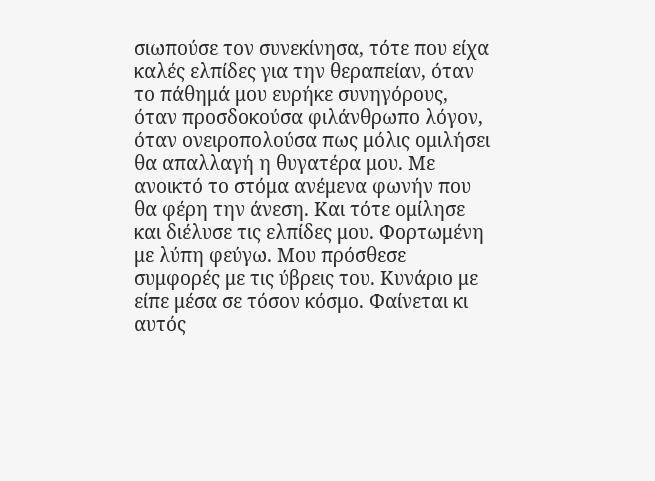σιωπούσε τον συνεκίνησα, τότε που είχα καλές ελπίδες για την θεραπείαν, όταν το πάθημά μου ευρήκε συνηγόρους, όταν προσδοκούσα φιλάνθρωπο λόγον, όταν ονειροπολούσα πως μόλις ομιλήσει θα απαλλαγή η θυγατέρα μου. Με ανοικτό το στόμα ανέμενα φωνήν που θα φέρη την άνεση. Και τότε ομίλησε και διέλυσε τις ελπίδες μου. Φορτωμένη με λύπη φεύγω. Μου πρόσθεσε συμφορές με τις ύβρεις του. Κυνάριο με είπε μέσα σε τόσον κόσμο. Φαίνεται κι αυτός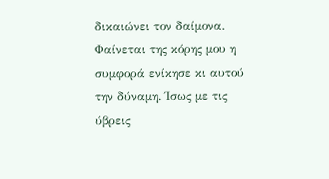δικαιώνει τον δαίμονα. Φαίνεται της κόρης μου η συμφορά ενίκησε κι αυτού την δύναμη. Ίσως με τις ύβρεις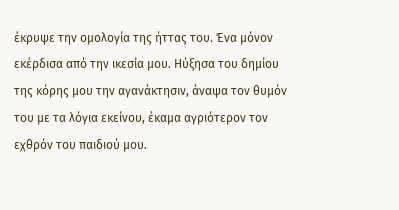έκρυψε την ομολογία της ήττας του. Ένα μόνον εκέρδισα από την ικεσία μου. Ηύξησα του δημίου της κόρης μου την αγανάκτησιν, άναψα τον θυμόν του με τα λόγια εκείνου, έκαμα αγριότερον τoν εχθρόν του παιδιού μου.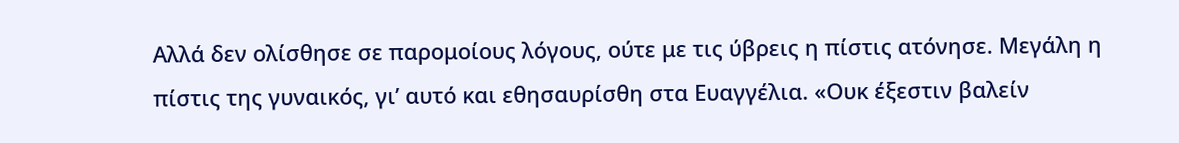Αλλά δεν ολίσθησε σε παρομοίους λόγους, ούτε με τις ύβρεις η πίστις ατόνησε. Μεγάλη η πίστις της γυναικός, γι’ αυτό και εθησαυρίσθη στα Ευαγγέλια. «Ουκ έξεστιν βαλείν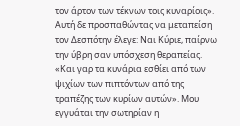τoν άρτον των τέκνων τοις κυναρίοις». Αυτή δε προσπαθώντας να μεταπείση τoν Δεσπότην έλεγε: Ναι Κύριε, παίρνω την ύβρη σαν υπόσχεση θεραπείας. «Και γαρ τα κυνάρια εσθίει από των ψιχίων των πιπτόντων από της τραπέζης των κυρίων αυτών». Μου εγγυάται την σωτηρίαν η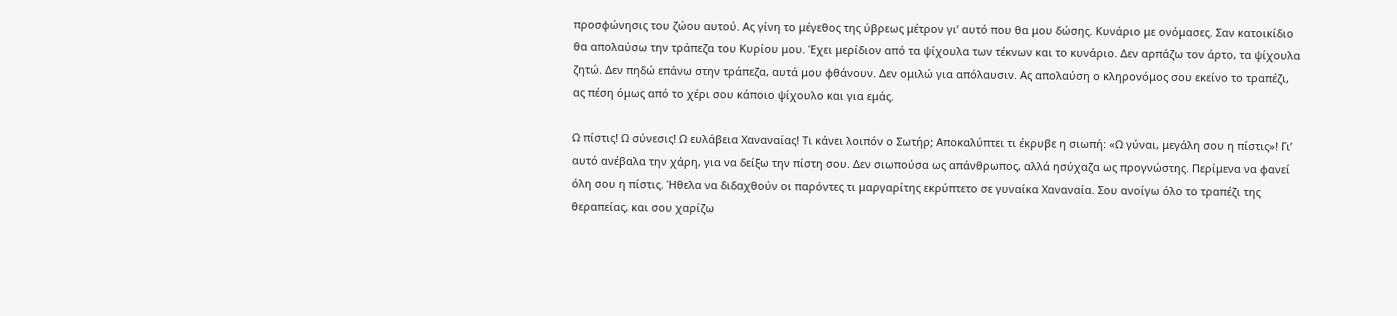προσφώνησις του ζώου αυτού. Ας γίνη το μέγεθος της ύβρεως μέτρον γι’ αυτό που θα μου δώσης. Κυνάριο με ονόμασες. Σαν κατοικίδιο θα απολαύσω την τράπεζα του Κυρίου μου. Έχει μερίδιον από τα ψίχουλα των τέκνων και το κυνάριο. Δεν αρπάζω τον άρτο, τα ψίχουλα ζητώ. Δεν πηδώ επάνω στην τράπεζα, αυτά μου φθάνουν. Δεν ομιλώ για απόλαυσιν. Ας απολαύση ο κληρονόμος σου εκείνο το τραπέζι, ας πέση όμως από το χέρι σου κάποιο ψίχουλο και για εμάς.

Ω πίστις! Ω σύνεσις! Ω ευλάβεια Χαναναίας! Τι κάνει λοιπόν ο Σωτήρ; Αποκαλύπτει τι έκρυβε η σιωπή: «Ω γύναι, μεγάλη σου η πίστις»! Γι’ αυτό ανέβαλα την χάρη, για να δείξω την πίστη σου. Δεν σιωπούσα ως απάνθρωπος, αλλά ησύχαζα ως προγνώστης. Περίμενα να φανεί όλη σου η πίστις. Ήθελα να διδαχθούν οι παρόντες τι μαργαρίτης εκρύπτετο σε γυναίκα Χαναναία. Σου ανοίγω όλο το τραπέζι της θεραπείας, και σου χαρίζω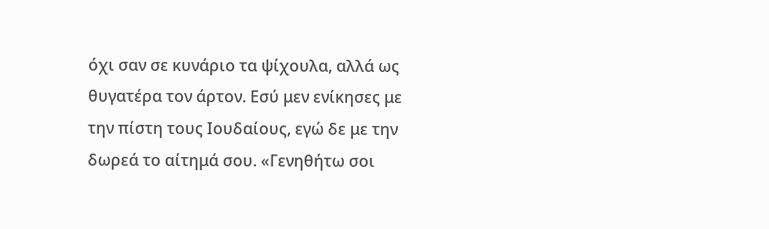όχι σαν σε κυνάριο τα ψίχουλα, αλλά ως θυγατέρα τον άρτον. Εσύ μεν ενίκησες με την πίστη τους Ιουδαίους, εγώ δε με την δωρεά το αίτημά σου. «Γενηθήτω σοι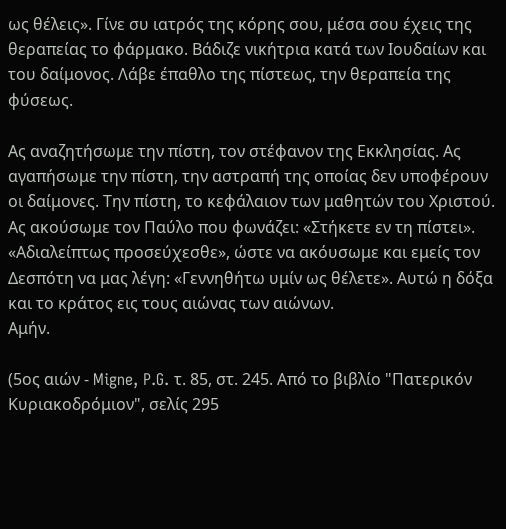ως θέλεις». Γίνε συ ιατρός της κόρης σου, μέσα σου έχεις της θεραπείας το φάρμακο. Βάδιζε νικήτρια κατά των Ιουδαίων και του δαίμονος. Λάβε έπαθλο της πίστεως, την θεραπεία της φύσεως.

Ας αναζητήσωμε την πίστη, τον στέφανον της Εκκλησίας. Ας αγαπήσωμε την πίστη, την αστραπή της οποίας δεν υποφέρουν οι δαίμονες. Την πίστη, το κεφάλαιον των μαθητών του Χριστού. Ας ακούσωμε τον Παύλο που φωνάζει: «Στήκετε εν τη πίστει». «Αδιαλείπτως προσεύχεσθε», ώστε να ακόυσωμε και εμείς τον Δεσπότη να μας λέγη: «Γεννηθήτω υμίν ως θέλετε». Αυτώ η δόξα και το κράτος εις τους αιώνας των αιώνων.
Αμήν.

(5ος αιών - Migne, P.G. τ. 85, στ. 245. Από το βιβλίο "Πατερικόν Κυριακοδρόμιον", σελίς 295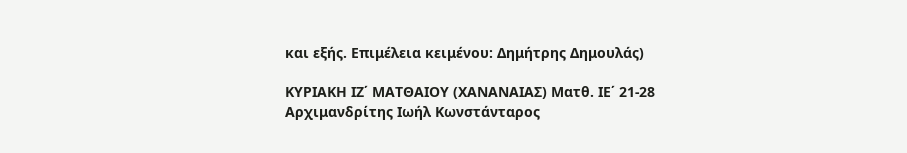και εξής. Επιμέλεια κειμένου: Δημήτρης Δημουλάς)

ΚΥΡΙΑΚΗ ΙΖ΄ ΜΑΤΘΑΙΟΥ (ΧΑΝΑΝΑΙΑΣ) Ματθ. ΙΕ΄ 21-28 Αρχιμανδρίτης Ιωήλ Κωνστάνταρος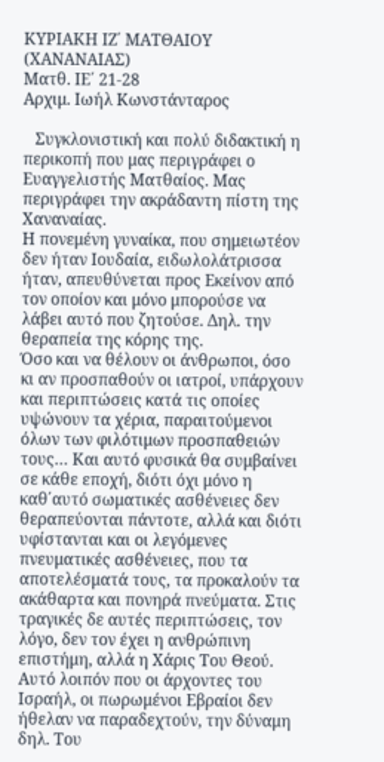ΚΥΡΙΑΚΗ ΙΖ΄ ΜΑΤΘΑΙΟΥ (ΧΑΝΑΝΑΙΑΣ)
Ματθ. ΙΕ΄ 21-28
Αρχιμ. Ιωήλ Κωνστάνταρος

   Συγκλονιστική και πολύ διδακτική η περικοπή που μας περιγράφει ο Ευαγγελιστής Ματθαίος. Μας περιγράφει την ακράδαντη πίστη της Χαναναίας.
Η πονεμένη γυναίκα, που σημειωτέoν δεν ήταν Ιουδαία, ειδωλολάτρισσα ήταν, απευθύνεται προς Εκείνον από τον οποίον και μόνο μπορούσε να λάβει αυτό που ζητούσε. Δηλ. την θεραπεία της κόρης της.
Όσο και να θέλουν οι άνθρωποι, όσο κι αν προσπαθούν οι ιατροί, υπάρχουν και περιπτώσεις κατά τις οποίες υψώνουν τα χέρια, παραιτούμενοι όλων των φιλότιμων προσπαθειών τους… Και αυτό φυσικά θα συμβαίνει σε κάθε εποχή, διότι όχι μόνο η καθ΄αυτό σωματικές ασθένειες δεν θεραπεύονται πάντοτε, αλλά και διότι υφίστανται και οι λεγόμενες πνευματικές ασθένειες, που τα αποτελέσματά τους, τα προκαλούν τα ακάθαρτα και πονηρά πνεύματα. Στις τραγικές δε αυτές περιπτώσεις, τον λόγο, δεν τον έχει η ανθρώπινη επιστήμη, αλλά η Χάρις Του Θεού.
Αυτό λοιπόν που οι άρχοντες του Ισραήλ, οι πωρωμένοι Εβραίοι δεν ήθελαν να παραδεχτούν, την δύναμη δηλ. Του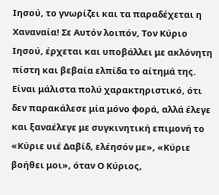Ιησού, το γνωρίζει και τα παραδέχεται η Χαναναία! Σε Αυτόν λοιπόν, Τον Κύριο Ιησού, έρχεται και υποβάλλει με ακλόνητη πίστη και βεβαία ελπίδα το αίτημά της. Είναι μάλιστα πολύ χαρακτηριστικό, ότι δεν παρακάλεσε μία μόνο φορά, αλλά έλεγε και ξαναέλεγε με συγκινητική επιμονή το «Κύριε υιέ Δαβίδ, ελέησόν με», «Κύριε βοήθει μοι», όταν Ο Κύριος,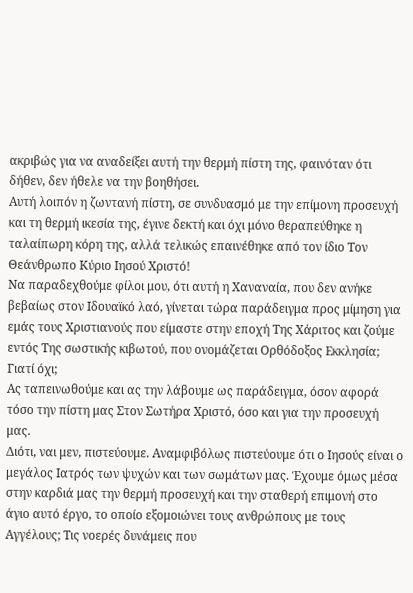ακριβώς για να αναδείξει αυτή την θερμή πίστη της, φαινόταν ότι δήθεν, δεν ήθελε να την βοηθήσει.
Αυτή λοιπόν η ζωντανή πίστη, σε συνδυασμό με την επίμονη προσευχή και τη θερμή ικεσία της, έγινε δεκτή και όχι μόνο θεραπεύθηκε η ταλαίπωρη κόρη της, αλλά τελικώς επαινέθηκε από τον ίδιο Τον Θεάνθρωπο Κύριο Ιησού Χριστό!
Να παραδεχθούμε φίλοι μου, ότι αυτή η Χαναναία, που δεν ανήκε βεβαίως στον Ιδουαϊκό λαό, γίνεται τώρα παράδειγμα προς μίμηση για εμάς τους Χριστιανούς που είμαστε στην εποχή Της Χάριτος και ζούμε εντός Της σωστικής κιβωτού, που ονομάζεται Ορθόδοξος Εκκλησία; Γιατί όχι;
Ας ταπεινωθούμε και ας την λάβουμε ως παράδειγμα, όσον αφορά τόσο την πίστη μας Στον Σωτήρα Χριστό, όσο και για την προσευχή μας.
Διότι, ναι μεν, πιστεύουμε. Αναμφιβόλως πιστεύουμε ότι ο Ιησούς είναι ο μεγάλος Ιατρός των ψυχών και των σωμάτων μας. Έχουμε όμως μέσα στην καρδιά μας την θερμή προσευχή και την σταθερή επιμονή στο άγιο αυτό έργο, το οποίο εξομοιώνει τους ανθρώπους με τους Αγγέλους; Τις νοερές δυνάμεις που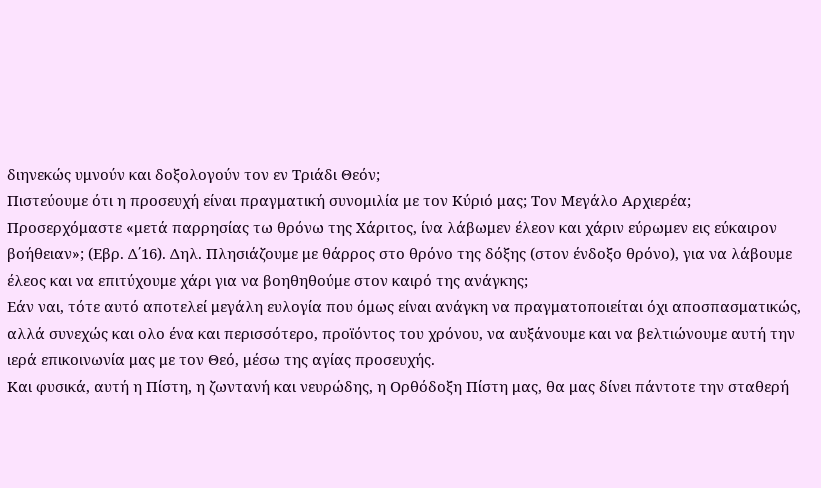διηνεκώς υμνούν και δοξολογούν τον εν Τριάδι Θεόν;
Πιστεύουμε ότι η προσευχή είναι πραγματική συνομιλία με τον Κύριό μας; Τον Μεγάλο Αρχιερέα;
Προσερχόμαστε «μετά παρρησίας τω θρόνω της Χάριτος, ίνα λάβωμεν έλεον και χάριν εύρωμεν εις εύκαιρον βοήθειαν»; (Εβρ. Δ΄16). Δηλ. Πλησιάζουμε με θάρρος στο θρόνο της δόξης (στον ένδοξο θρόνο), για να λάβουμε έλεος και να επιτύχουμε χάρι για να βοηθηθούμε στον καιρό της ανάγκης;
Εάν ναι, τότε αυτό αποτελεί μεγάλη ευλογία που όμως είναι ανάγκη να πραγματοποιείται όχι αποσπασματικώς, αλλά συνεχώς και ολο ένα και περισσότερο, προϊόντος του χρόνου, να αυξάνουμε και να βελτιώνουμε αυτή την ιερά επικοινωνία μας με τον Θεό, μέσω της αγίας προσευχής.
Και φυσικά, αυτή η Πίστη, η ζωντανή και νευρώδης, η Ορθόδοξη Πίστη μας, θα μας δίνει πάντοτε την σταθερή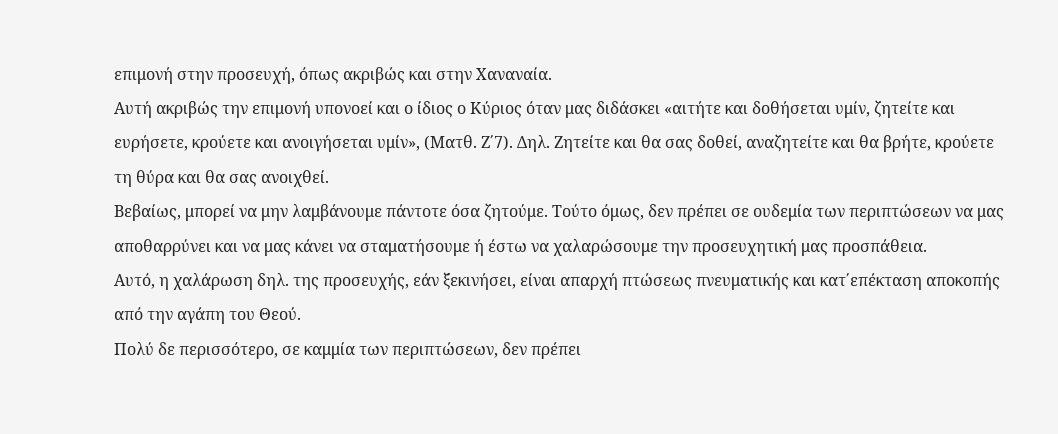επιμονή στην προσευχή, όπως ακριβώς και στην Χαναναία.
Αυτή ακριβώς την επιμονή υπονοεί και ο ίδιος ο Κύριος όταν μας διδάσκει «αιτήτε και δοθήσεται υμίν, ζητείτε και ευρήσετε, κρούετε και ανοιγήσεται υμίν», (Ματθ. Ζ΄7). Δηλ. Ζητείτε και θα σας δοθεί, αναζητείτε και θα βρήτε, κρούετε τη θύρα και θα σας ανοιχθεί.
Βεβαίως, μπορεί να μην λαμβάνουμε πάντοτε όσα ζητούμε. Τούτο όμως, δεν πρέπει σε ουδεμία των περιπτώσεων να μας αποθαρρύνει και να μας κάνει να σταματήσουμε ή έστω να χαλαρώσουμε την προσευχητική μας προσπάθεια.
Αυτό, η χαλάρωση δηλ. της προσευχής, εάν ξεκινήσει, είναι απαρχή πτώσεως πνευματικής και κατ΄επέκταση αποκοπής από την αγάπη του Θεού.
Πολύ δε περισσότερο, σε καμμία των περιπτώσεων, δεν πρέπει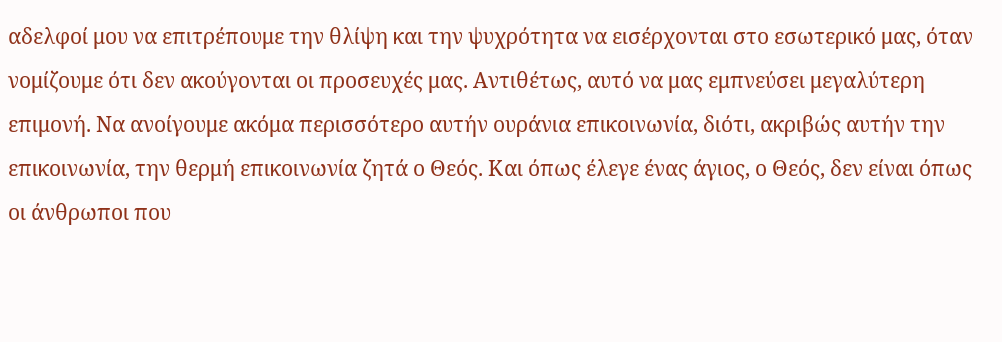αδελφοί μου να επιτρέπουμε την θλίψη και την ψυχρότητα να εισέρχονται στο εσωτερικό μας, όταν νομίζουμε ότι δεν ακούγονται οι προσευχές μας. Αντιθέτως, αυτό να μας εμπνεύσει μεγαλύτερη επιμονή. Να ανοίγουμε ακόμα περισσότερο αυτήν ουράνια επικοινωνία, διότι, ακριβώς αυτήν την επικοινωνία, την θερμή επικοινωνία ζητά ο Θεός. Και όπως έλεγε ένας άγιος, ο Θεός, δεν είναι όπως οι άνθρωποι που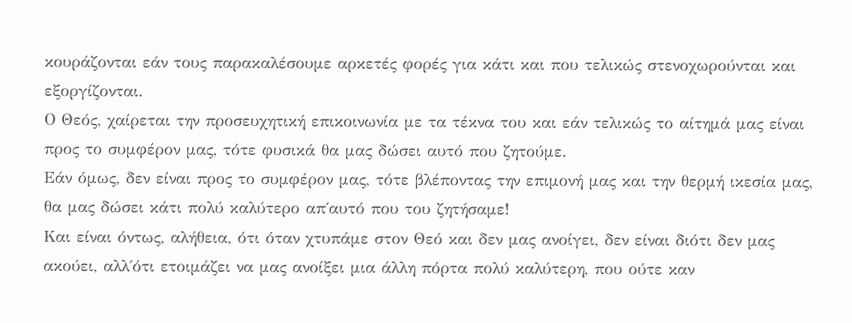κουράζονται εάν τους παρακαλέσουμε αρκετές φορές για κάτι και που τελικώς στενοχωρούνται και εξοργίζονται.
Ο Θεός, χαίρεται την προσευχητική επικοινωνία με τα τέκνα του και εάν τελικώς το αίτημά μας είναι προς το συμφέρον μας, τότε φυσικά θα μας δώσει αυτό που ζητούμε.
Εάν όμως, δεν είναι προς το συμφέρον μας, τότε βλέποντας την επιμονή μας και την θερμή ικεσία μας, θα μας δώσει κάτι πολύ καλύτερο απ΄αυτό που του ζητήσαμε!
Και είναι όντως, αλήθεια, ότι όταν χτυπάμε στον Θεό και δεν μας ανοίγει, δεν είναι διότι δεν μας ακούει, αλλ΄ότι ετοιμάζει να μας ανοίξει μια άλλη πόρτα πολύ καλύτερη, που ούτε καν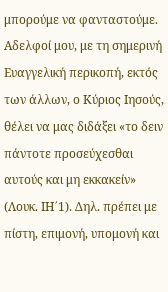μπορούμε να φανταστούμε.
Αδελφοί μου, με τη σημερινή Ευαγγελική περικοπή, εκτός των άλλων, ο Κύριος Ιησούς, θέλει να μας διδάξει «το δειν πάντοτε προσεύχεσθαι αυτούς και μη εκκακείν» (Λουκ. ΙΗ΄1). Δηλ. πρέπει με πίστη, επιμονή, υπομονή και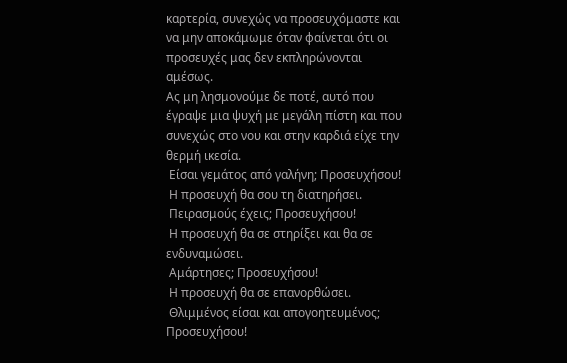καρτερία, συνεχώς να προσευχόμαστε και να μην αποκάμωμε όταν φαίνεται ότι οι προσευχές μας δεν εκπληρώνονται αμέσως.
Ας μη λησμονούμε δε ποτέ, αυτό που έγραψε μια ψυχή με μεγάλη πίστη και που συνεχώς στο νου και στην καρδιά είχε την θερμή ικεσία.
 Είσαι γεμάτος από γαλήνη; Προσευχήσου!
 Η προσευχή θα σου τη διατηρήσει.
 Πειρασμούς έχεις; Προσευχήσου!
 Η προσευχή θα σε στηρίξει και θα σε ενδυναμώσει.
 Αμάρτησες; Προσευχήσου!
 Η προσευχή θα σε επανορθώσει.
 Θλιμμένος είσαι και απογοητευμένος; Προσευχήσου!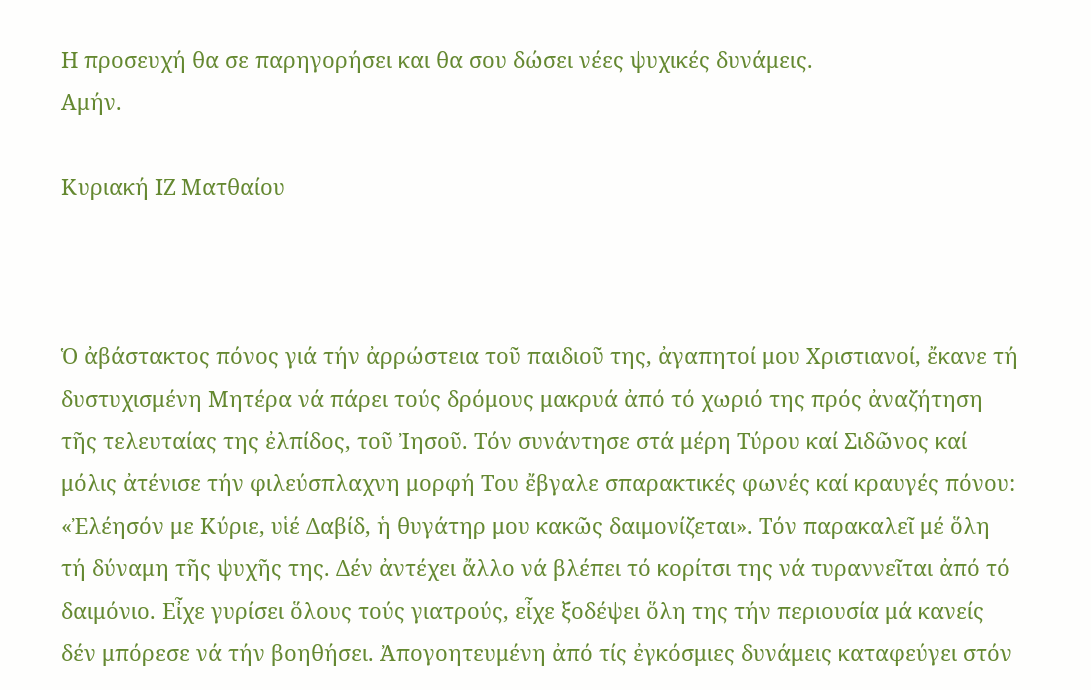Η προσευχή θα σε παρηγορήσει και θα σου δώσει νέες ψυχικές δυνάμεις.
Αμήν.

Κυριακή ΙΖ Ματθαίου



Ὁ ἀβάστακτος πόνος γιά τήν ἀρρώστεια τοῦ παιδιοῦ της, ἀγαπητοί μου Χριστιανοί, ἔκανε τή δυστυχισμένη Μητέρα νά πάρει τούς δρόμους μακρυά ἀπό τό χωριό της πρός ἀναζήτηση τῆς τελευταίας της ἐλπίδος, τοῦ Ἰησοῦ. Τόν συνάντησε στά μέρη Τύρου καί Σιδῶνος καί μόλις ἀτένισε τήν φιλεύσπλαχνη μορφή Του ἔβγαλε σπαρακτικές φωνές καί κραυγές πόνου: «Ἐλέησόν με Κύριε, υἱέ Δαβίδ, ἡ θυγάτηρ μου κακῶς δαιμονίζεται». Τόν παρακαλεῖ μέ ὅλη τή δύναμη τῆς ψυχῆς της. Δέν ἀντέχει ἄλλο νά βλέπει τό κορίτσι της νά τυραννεῖται ἀπό τό δαιμόνιο. Εἶχε γυρίσει ὅλους τούς γιατρούς, εἶχε ξοδέψει ὅλη της τήν περιουσία μά κανείς δέν μπόρεσε νά τήν βοηθήσει. Ἀπογοητευμένη ἀπό τίς ἐγκόσμιες δυνάμεις καταφεύγει στόν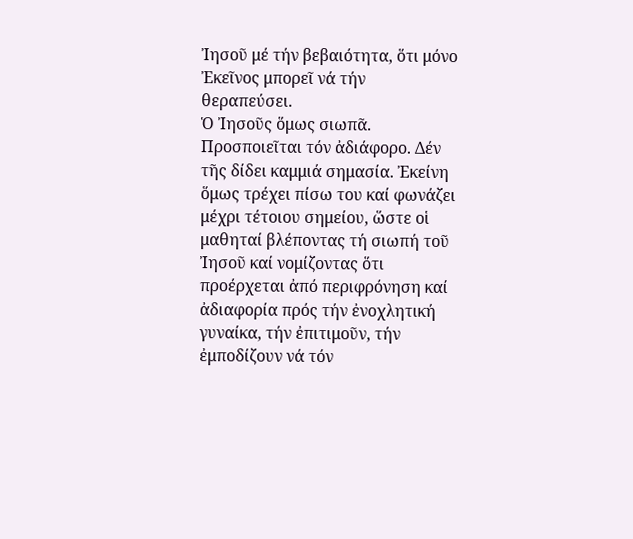Ἰησοῦ μέ τήν βεβαιότητα, ὅτι μόνο Ἐκεῖνος μπορεῖ νά τήν θεραπεύσει.
Ὁ Ἰησοῦς ὅμως σιωπᾶ. Προσποιεῖται τόν ἀδιάφορο. Δέν τῆς δίδει καμμιά σημασία. Ἐκείνη ὅμως τρέχει πίσω του καί φωνάζει μέχρι τέτοιου σημείου, ὥστε οἱ μαθηταί βλέποντας τή σιωπή τοῦ Ἰησοῦ καί νομίζοντας ὅτι προέρχεται ἀπό περιφρόνηση καί ἀδιαφορία πρός τήν ἐνοχλητική γυναίκα, τήν ἐπιτιμοῦν, τήν ἐμποδίζουν νά τόν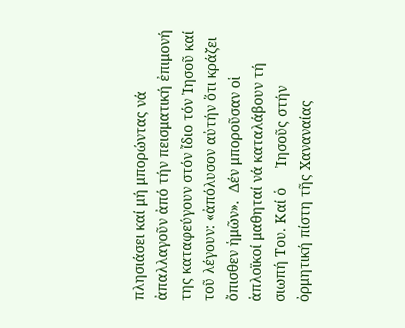πλησιάσει καί μή μπορώντας νά ἀπαλλαγοῦν ἀπό τήν πεισματική ἐπιμονή της καταφεύγουν στόν ἴδιο τόν Ἰησοῦ καί τοῦ λέγουν: «ἀπόλυσον αὐτήν ὅτι κράζει ὄπισθεν ἡμῶν».  Δέν μποροῦσαν οἱ ἁπλοϊκοί μαθηταί νά καταλάβουν τή σιωπή Του. Καί ὁ     Ἰησοῦς στήν ὀρμητική πίστη τῆς Χαναναίας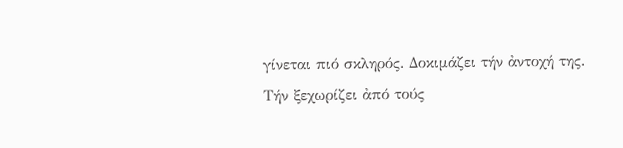γίνεται πιό σκληρός. Δοκιμάζει τήν ἀντοχή της. Τήν ξεχωρίζει ἀπό τούς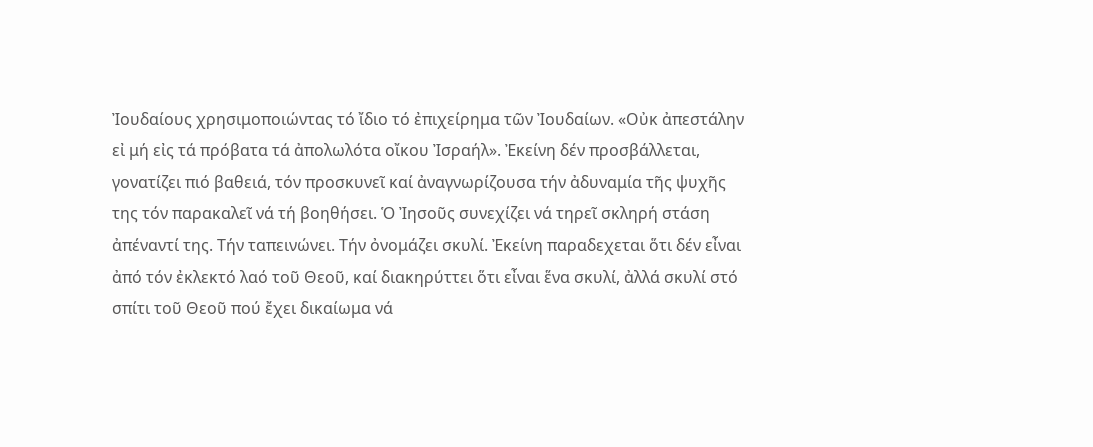Ἰουδαίους χρησιμοποιώντας τό ἴδιο τό ἐπιχείρημα τῶν Ἰουδαίων. «Οὐκ ἀπεστάλην εἰ μή εἰς τά πρόβατα τά ἀπολωλότα οἴκου Ἰσραήλ». Ἐκείνη δέν προσβάλλεται, γονατίζει πιό βαθειά, τόν προσκυνεῖ καί ἀναγνωρίζουσα τήν ἀδυναμία τῆς ψυχῆς της τόν παρακαλεῖ νά τή βοηθήσει. Ὁ Ἰησοῦς συνεχίζει νά τηρεῖ σκληρή στάση ἀπέναντί της. Τήν ταπεινώνει. Τήν ὀνομάζει σκυλί. Ἐκείνη παραδεχεται ὅτι δέν εἶναι ἀπό τόν ἐκλεκτό λαό τοῦ Θεοῦ, καί διακηρύττει ὅτι εἶναι ἕνα σκυλί, ἀλλά σκυλί στό σπίτι τοῦ Θεοῦ πού ἔχει δικαίωμα νά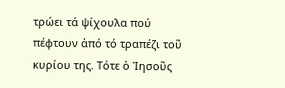τρώει τά ψίχουλα πού πέφτουν ἀπό τό τραπέζι τοῦ κυρίου της. Τότε ὁ Ἰησοῦς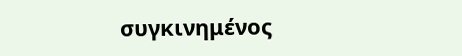συγκινημένος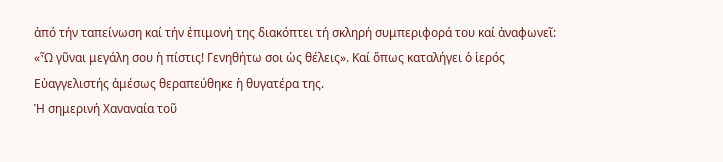ἀπό τήν ταπείνωση καί τήν ἐπιμονή της διακόπτει τή σκληρή συμπεριφορά του καί ἀναφωνεῖ: «Ὦ γῦναι μεγάλη σου ἡ πίστις! Γενηθήτω σοι ὡς θέλεις». Καί ὅπως καταλήγει ὁ ἱερός Εὐαγγελιστής ἀμέσως θεραπεύθηκε ἡ θυγατέρα της.
Ἡ σημερινή Χαναναία τοῦ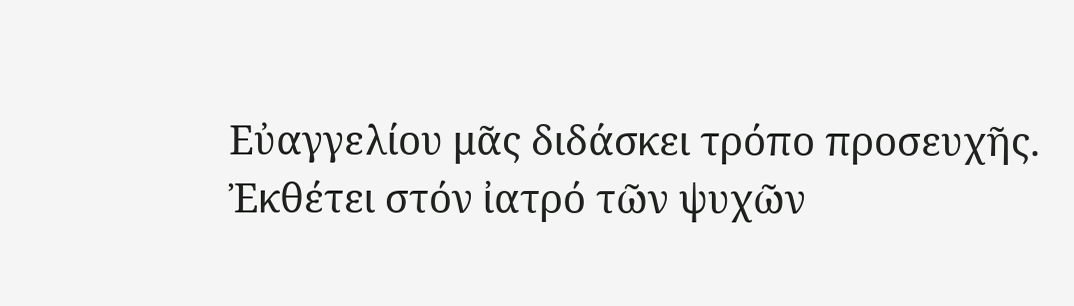Εὐαγγελίου μᾶς διδάσκει τρόπο προσευχῆς. Ἐκθέτει στόν ἰατρό τῶν ψυχῶν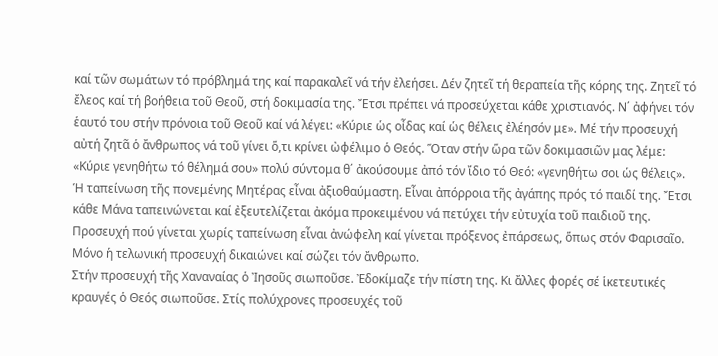καί τῶν σωμάτων τό πρόβλημά της καί παρακαλεῖ νά τήν ἐλεήσει. Δέν ζητεῖ τή θεραπεία τῆς κόρης της. Ζητεῖ τό ἔλεος καί τή βοήθεια τοῦ Θεοῦ, στή δοκιμασία της. Ἔτσι πρέπει νά προσεύχεται κάθε χριστιανός. Ν΄ ἀφήνει τόν ἑαυτό του στήν πρόνοια τοῦ Θεοῦ καί νά λέγει: «Κύριε ὡς οἶδας καί ὡς θέλεις ἐλέησόν με». Μέ τήν προσευχή αὐτή ζητᾶ ὁ ἄνθρωπος νά τοῦ γίνει ὅ,τι κρίνει ὠφέλιμο ὁ Θεός. Ὅταν στήν ὥρα τῶν δοκιμασιῶν μας λέμε: «Κύριε γενηθήτω τό θέλημά σου» πολύ σύντομα θ΄ ἀκούσουμε ἀπό τόν ἴδιο τό Θεό: «γενηθήτω σοι ὡς θέλεις».
Ἡ ταπείνωση τῆς πονεμένης Μητέρας εἶναι ἀξιοθαύμαστη. Εἶναι ἀπόρροια τῆς ἀγάπης πρός τό παιδί της. Ἔτσι κάθε Μάνα ταπεινώνεται καί ἐξευτελίζεται ἀκόμα προκειμένου νά πετύχει τήν εὐτυχία τοῦ παιδιοῦ της. Προσευχή πού γίνεται χωρίς ταπείνωση εἶναι ἀνώφελη καί γίνεται πρόξενος ἐπάρσεως, ὅπως στόν Φαρισαῖο. Μόνο ἡ τελωνική προσευχή δικαιώνει καί σώζει τόν ἄνθρωπο.
Στήν προσευχή τῆς Χαναναίας ὁ Ἰησοῦς σιωποῦσε. Ἐδοκίμαζε τήν πίστη της. Κι ἄλλες φορές σέ ἱκετευτικές κραυγές ὁ Θεός σιωποῦσε. Στίς πολύχρονες προσευχές τοῦ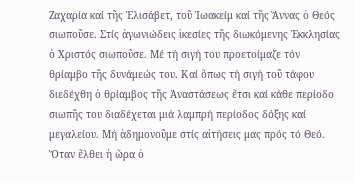Ζαχαρία καί τῆς Ἐλισάβετ, τοῦ Ἰωακείμ καί τῆς Ἄννας ὁ Θεός σιωποῦσε. Στίς ἀγωνιώδεις ἱκεσίες τῆς διωκόμενης Ἐκκλησίας ὁ Χριστός σιωποῦσε. Μέ τή σιγή του προετοίμαζε τόν θρίαμβο τῆς δυνάμεώς του. Καί ὅπως τή σιγή τοῦ τάφου διεδέχθη ὁ θρίαμβος τῆς Ἀναστάσεως ἔτσι καί κάθε περίοδο σιωπῆς του διαδέχεται μιά λαμπρή περίοδος δόξης καί μεγαλείου. Μή ἀδημονοῦμε στίς αἰτήσεις μας πρός τό Θεό. Ὅταν ἔλθει ἡ ὥρα ὁ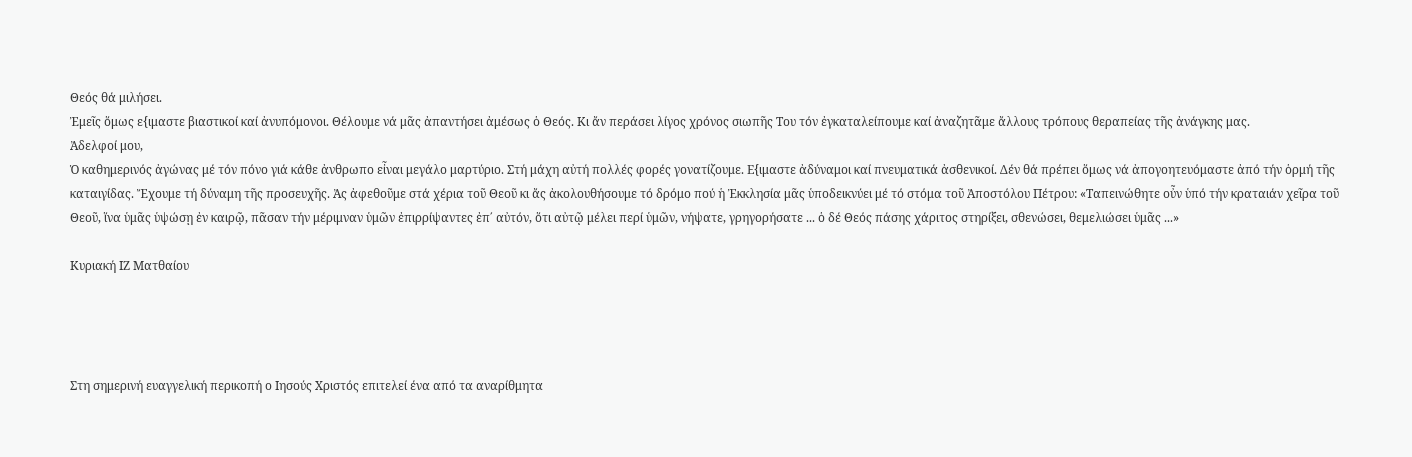Θεός θά μιλήσει.
Ἐμεῖς ὅμως ε{ιμαστε βιαστικοί καί ἀνυπόμονοι. Θέλουμε νά μᾶς ἀπαντήσει ἀμέσως ὁ Θεός. Κι ἄν περάσει λίγος χρόνος σιωπῆς Του τόν ἐγκαταλείπουμε καί ἀναζητᾶμε ἄλλους τρόπους θεραπείας τῆς ἀνάγκης μας.
Ἀδελφοί μου,
Ὁ καθημερινός ἀγώνας μέ τόν πόνο γιά κάθε ἀνθρωπο εἶναι μεγάλο μαρτύριο. Στή μάχη αὐτή πολλές φορές γονατίζουμε. Ε{ιμαστε ἀδύναμοι καί πνευματικά ἀσθενικοί. Δέν θά πρέπει ὅμως νά ἀπογοητευόμαστε ἀπό τήν ὁρμή τῆς καταιγίδας. Ἔχουμε τή δύναμη τῆς προσευχῆς. Ἀς ἀφεθοῦμε στά χέρια τοῦ Θεοῦ κι ἄς ἀκολουθήσουμε τό δρόμο πού ἡ Ἐκκλησία μᾶς ὑποδεικνύει μέ τό στόμα τοῦ Ἀποστόλου Πέτρου: «Ταπεινώθητε οὖν ὑπό τήν κραταιάν χεῖρα τοῦ Θεοῦ, ἵνα ὑμᾶς ὑψώσῃ ἐν καιρῷ, πᾶσαν τήν μέριμναν ὑμῶν ἐπιρρίψαντες ἐπ΄ αὐτόν, ὅτι αὐτῷ μέλει περί ὑμῶν, νήψατε, γρηγορήσατε ... ὁ δέ Θεός πάσης χάριτος στηρίξει, σθενώσει, θεμελιώσει ὑμᾶς ...»

Κυριακή ΙΖ Ματθαίου




Στη σημερινή ευαγγελική περικοπή ο Ιησούς Χριστός επιτελεί ένα από τα αναρίθμητα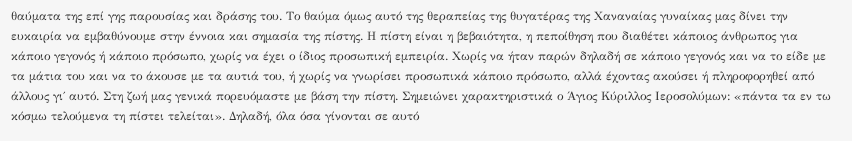θαύματα της επί γης παρουσίας και δράσης του. Το θαύμα όμως αυτό της θεραπείας της θυγατέρας της Χαναναίας γυναίκας μας δίνει την ευκαιρία να εμβαθύνουμε στην έννοια και σημασία της πίστης. Η πίστη είναι η βεβαιότητα, η πεποίθηση που διαθέτει κάποιος άνθρωπος για κάποιο γεγονός ή κάποιο πρόσωπο, χωρίς να έχει ο ίδιος προσωπική εμπειρία. Χωρίς να ήταν παρών δηλαδή σε κάποιο γεγονός και να το είδε με τα μάτια του και να το άκουσε με τα αυτιά του, ή χωρίς να γνωρίσει προσωπικά κάποιο πρόσωπο, αλλά έχοντας ακούσει ή πληροφορηθεί από άλλους γι΄ αυτό. Στη ζωή μας γενικά πορευόμαστε με βάση την πίστη. Σημειώνει χαρακτηριστικά ο Άγιος Κύριλλος Ιεροσολύμων: «πάντα τα εν τω κόσμω τελούμενα τη πίστει τελείται». Δηλαδή, όλα όσα γίνονται σε αυτό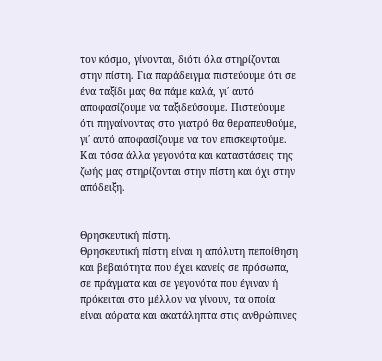τον κόσμο, γίνονται, διότι όλα στηρίζονται στην πίστη. Για παράδειγμα πιστεύουμε ότι σε ένα ταξίδι μας θα πάμε καλά, γι΄ αυτό αποφασίζουμε να ταξιδεύσουμε. Πιστεύουμε ότι πηγαίνοντας στο γιατρό θα θεραπευθούμε, γι΄ αυτό αποφασίζουμε να τον επισκεφτούμε. Και τόσα άλλα γεγονότα και καταστάσεις της ζωής μας στηρίζονται στην πίστη και όχι στην απόδειξη.


Θρησκευτική πίστη.
Θρησκευτική πίστη είναι η απόλυτη πεποίθηση και βεβαιότητα που έχει κανείς σε πρόσωπα, σε πράγματα και σε γεγονότα που έγιναν ή πρόκειται στο μέλλον να γίνουν, τα οποία είναι αόρατα και ακατάληπτα στις ανθρώπινες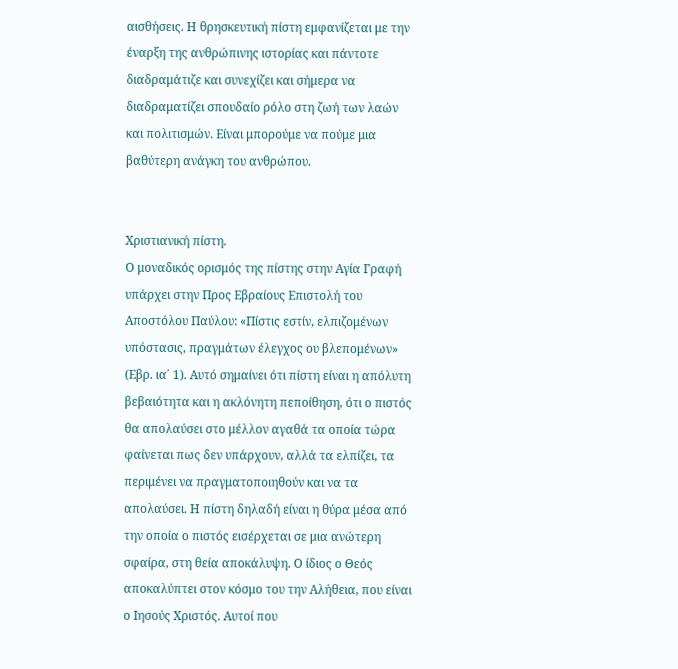αισθήσεις. Η θρησκευτική πίστη εμφανίζεται με την έναρξη της ανθρώπινης ιστορίας και πάντοτε διαδραμάτιζε και συνεχίζει και σήμερα να διαδραματίζει σπουδαίο ρόλο στη ζωή των λαών και πολιτισμών. Είναι μπορούμε να πούμε μια βαθύτερη ανάγκη του ανθρώπου.


Χριστιανική πίστη.
Ο μοναδικός ορισμός της πίστης στην Αγία Γραφή υπάρχει στην Προς Εβραίους Επιστολή του Αποστόλου Παύλου: «Πίστις εστίν, ελπιζομένων υπόστασις, πραγμάτων έλεγχος ου βλεπομένων» (Εβρ. ια΄ 1). Αυτό σημαίνει ότι πίστη είναι η απόλυτη βεβαιότητα και η ακλόνητη πεποίθηση, ότι ο πιστός θα απολαύσει στο μέλλον αγαθά τα οποία τώρα φαίνεται πως δεν υπάρχουν, αλλά τα ελπίζει, τα περιμένει να πραγματοποιηθούν και να τα απολαύσει. Η πίστη δηλαδή είναι η θύρα μέσα από την οποία ο πιστός εισέρχεται σε μια ανώτερη σφαίρα, στη θεία αποκάλυψη. Ο ίδιος ο Θεός αποκαλύπτει στον κόσμο του την Αλήθεια, που είναι ο Ιησούς Χριστός. Αυτοί που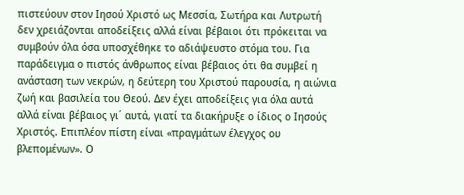πιστεύουν στον Ιησού Χριστό ως Μεσσία, Σωτήρα και Λυτρωτή δεν χρειάζονται αποδείξεις αλλά είναι βέβαιοι ότι πρόκειται να συμβούν όλα όσα υποσχέθηκε το αδιάψευστο στόμα του. Για παράδειγμα ο πιστός άνθρωπος είναι βέβαιος ότι θα συμβεί η ανάσταση των νεκρών, η δεύτερη του Χριστού παρουσία, η αιώνια ζωή και βασιλεία του Θεού. Δεν έχει αποδείξεις για όλα αυτά αλλά είναι βέβαιος γι΄ αυτά, γιατί τα διακήρυξε ο ίδιος ο Ιησούς Χριστός. Επιπλέον πίστη είναι «πραγμάτων έλεγχος ου βλεπομένων». Ο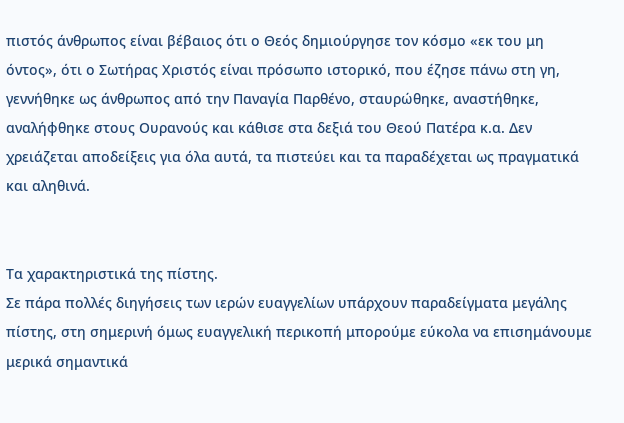πιστός άνθρωπος είναι βέβαιος ότι ο Θεός δημιούργησε τον κόσμο «εκ του μη όντος», ότι ο Σωτήρας Χριστός είναι πρόσωπο ιστορικό, που έζησε πάνω στη γη, γεννήθηκε ως άνθρωπος από την Παναγία Παρθένο, σταυρώθηκε, αναστήθηκε, αναλήφθηκε στους Ουρανούς και κάθισε στα δεξιά του Θεού Πατέρα κ.α. Δεν χρειάζεται αποδείξεις για όλα αυτά, τα πιστεύει και τα παραδέχεται ως πραγματικά και αληθινά.


Τα χαρακτηριστικά της πίστης.
Σε πάρα πολλές διηγήσεις των ιερών ευαγγελίων υπάρχουν παραδείγματα μεγάλης πίστης, στη σημερινή όμως ευαγγελική περικοπή μπορούμε εύκολα να επισημάνουμε μερικά σημαντικά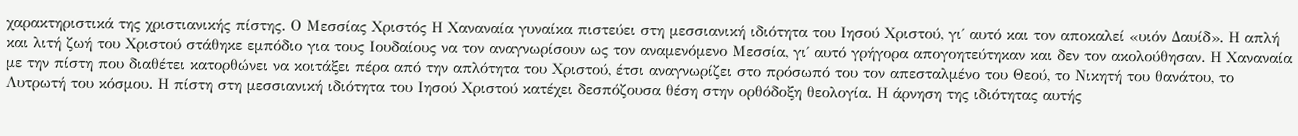χαρακτηριστικά της χριστιανικής πίστης. Ο Μεσσίας Χριστός Η Χαναναία γυναίκα πιστεύει στη μεσσιανική ιδιότητα του Ιησού Χριστού, γι΄ αυτό και τον αποκαλεί «υιόν Δαυίδ». Η απλή και λιτή ζωή του Χριστού στάθηκε εμπόδιο για τους Ιουδαίους να τον αναγνωρίσουν ως τον αναμενόμενο Μεσσία, γι΄ αυτό γρήγορα απογοητεύτηκαν και δεν τον ακολούθησαν. Η Χαναναία με την πίστη που διαθέτει κατορθώνει να κοιτάξει πέρα από την απλότητα του Χριστού, έτσι αναγνωρίζει στο πρόσωπό του τον απεσταλμένο του Θεού, το Νικητή του θανάτου, το Λυτρωτή του κόσμου. Η πίστη στη μεσσιανική ιδιότητα του Ιησού Χριστού κατέχει δεσπόζουσα θέση στην ορθόδοξη θεολογία. Η άρνηση της ιδιότητας αυτής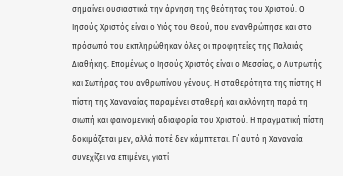σημαίνει ουσιαστικά την άρνηση της θεότητας του Χριστού. Ο Ιησούς Χριστός είναι ο Υιός του Θεού, που ενανθρώπησε και στο πρόσωπό του εκπληρώθηκαν όλες οι προφητείες της Παλαιάς Διαθήκης. Επομένως ο Ιησούς Χριστός είναι ο Μεσσίας, ο Λυτρωτής και Σωτήρας του ανθρωπίνου γένους. Η σταθερότητα της πίστης Η πίστη της Χαναναίας παραμένει σταθερή και ακλόνητη παρά τη σιωπή και φαινομενική αδιαφορία του Χριστού. Η πραγματική πίστη δοκιμάζεται μεν, αλλά ποτέ δεν κάμπτεται. Γι΄ αυτό η Χαναναία συνεχίζει να επιμένει, γιατί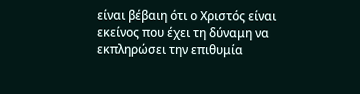είναι βέβαιη ότι ο Χριστός είναι εκείνος που έχει τη δύναμη να εκπληρώσει την επιθυμία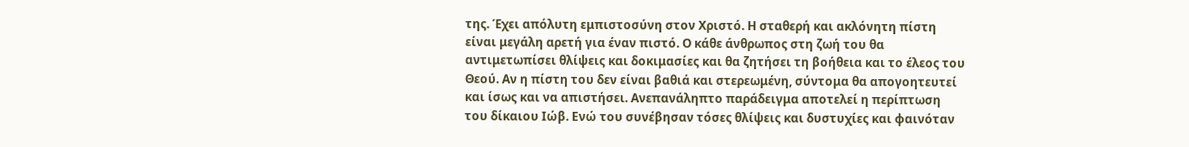της. Έχει απόλυτη εμπιστοσύνη στον Χριστό. Η σταθερή και ακλόνητη πίστη είναι μεγάλη αρετή για έναν πιστό. Ο κάθε άνθρωπος στη ζωή του θα αντιμετωπίσει θλίψεις και δοκιμασίες και θα ζητήσει τη βοήθεια και το έλεος του Θεού. Αν η πίστη του δεν είναι βαθιά και στερεωμένη, σύντομα θα απογοητευτεί και ίσως και να απιστήσει. Ανεπανάληπτο παράδειγμα αποτελεί η περίπτωση του δίκαιου Ιώβ. Ενώ του συνέβησαν τόσες θλίψεις και δυστυχίες και φαινόταν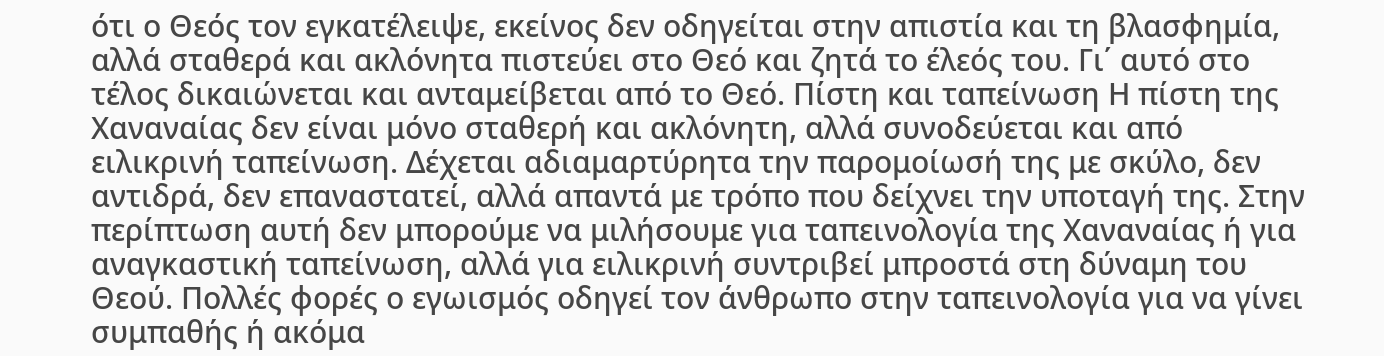ότι ο Θεός τον εγκατέλειψε, εκείνος δεν οδηγείται στην απιστία και τη βλασφημία, αλλά σταθερά και ακλόνητα πιστεύει στο Θεό και ζητά το έλεός του. Γι΄ αυτό στο τέλος δικαιώνεται και ανταμείβεται από το Θεό. Πίστη και ταπείνωση Η πίστη της Χαναναίας δεν είναι μόνο σταθερή και ακλόνητη, αλλά συνοδεύεται και από ειλικρινή ταπείνωση. Δέχεται αδιαμαρτύρητα την παρομοίωσή της με σκύλο, δεν αντιδρά, δεν επαναστατεί, αλλά απαντά με τρόπο που δείχνει την υποταγή της. Στην περίπτωση αυτή δεν μπορούμε να μιλήσουμε για ταπεινολογία της Χαναναίας ή για αναγκαστική ταπείνωση, αλλά για ειλικρινή συντριβεί μπροστά στη δύναμη του Θεού. Πολλές φορές ο εγωισμός οδηγεί τον άνθρωπο στην ταπεινολογία για να γίνει συμπαθής ή ακόμα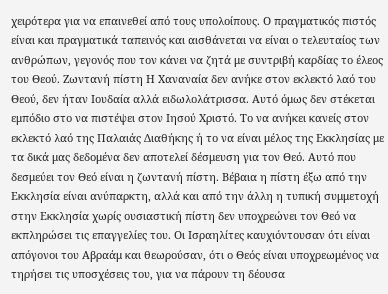χειρότερα για να επαινεθεί από τους υπολοίπους. Ο πραγματικός πιστός είναι και πραγματικά ταπεινός και αισθάνεται να είναι ο τελευταίος των ανθρώπων, γεγονός που τον κάνει να ζητά με συντριβή καρδίας το έλεος του Θεού. Ζωντανή πίστη Η Χαναναία δεν ανήκε στον εκλεκτό λαό του Θεού, δεν ήταν Ιουδαία αλλά ειδωλολάτρισσα. Αυτό όμως δεν στέκεται εμπόδιο στο να πιστέψει στον Ιησού Χριστό. Το να ανήκει κανείς στον εκλεκτό λαό της Παλαιάς Διαθήκης ή το να είναι μέλος της Εκκλησίας με τα δικά μας δεδομένα δεν αποτελεί δέσμευση για τον Θεό. Αυτό που δεσμεύει τον Θεό είναι η ζωντανή πίστη. Βέβαια η πίστη έξω από την Εκκλησία είναι ανύπαρκτη, αλλά και από την άλλη η τυπική συμμετοχή στην Εκκλησία χωρίς ουσιαστική πίστη δεν υποχρεώνει τον Θεό να εκπληρώσει τις επαγγελίες του. Οι Ισραηλίτες καυχιόντουσαν ότι είναι απόγονοι του Αβραάμ και θεωρούσαν, ότι ο Θεός είναι υποχρεωμένος να τηρήσει τις υποσχέσεις του, για να πάρουν τη δέουσα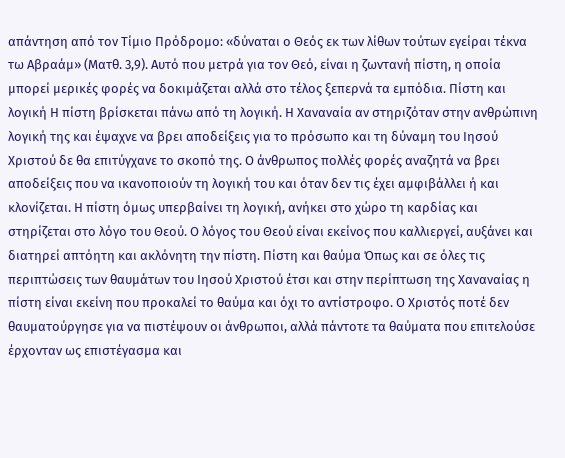απάντηση από τον Τίμιο Πρόδρομο: «δύναται ο Θεός εκ των λίθων τούτων εγείραι τέκνα τω Αβραάμ» (Ματθ. 3,9). Αυτό που μετρά για τον Θεό, είναι η ζωντανή πίστη, η οποία μπορεί μερικές φορές να δοκιμάζεται αλλά στο τέλος ξεπερνά τα εμπόδια. Πίστη και λογική Η πίστη βρίσκεται πάνω από τη λογική. Η Χαναναία αν στηριζόταν στην ανθρώπινη λογική της και έψαχνε να βρει αποδείξεις για το πρόσωπο και τη δύναμη του Ιησού Χριστού δε θα επιτύγχανε το σκοπό της. Ο άνθρωπος πολλές φορές αναζητά να βρει αποδείξεις που να ικανοποιούν τη λογική του και όταν δεν τις έχει αμφιβάλλει ή και κλονίζεται. Η πίστη όμως υπερβαίνει τη λογική, ανήκει στο χώρο τη καρδίας και στηρίζεται στο λόγο του Θεού. Ο λόγος του Θεού είναι εκείνος που καλλιεργεί, αυξάνει και διατηρεί απτόητη και ακλόνητη την πίστη. Πίστη και θαύμα Όπως και σε όλες τις περιπτώσεις των θαυμάτων του Ιησού Χριστού έτσι και στην περίπτωση της Χαναναίας η πίστη είναι εκείνη που προκαλεί το θαύμα και όχι το αντίστροφο. Ο Χριστός ποτέ δεν θαυματούργησε για να πιστέψουν οι άνθρωποι, αλλά πάντοτε τα θαύματα που επιτελούσε έρχονταν ως επιστέγασμα και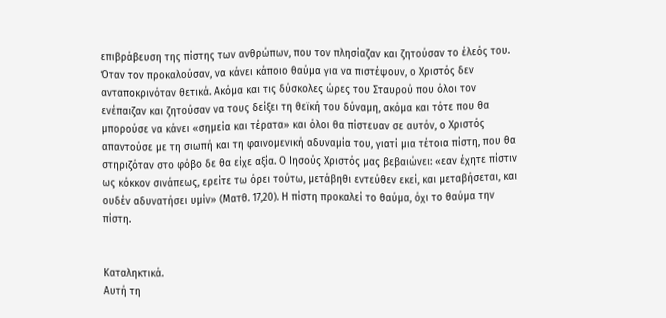επιβράβευση της πίστης των ανθρώπων, που τον πλησίαζαν και ζητούσαν το έλεός του. Όταν τον προκαλούσαν, να κάνει κάποιο θαύμα για να πιστέψουν, ο Χριστός δεν ανταποκρινόταν θετικά. Ακόμα και τις δύσκολες ώρες του Σταυρού που όλοι τον ενέπαιζαν και ζητούσαν να τους δείξει τη θεϊκή του δύναμη, ακόμα και τότε που θα μπορούσε να κάνει «σημεία και τέρατα» και όλοι θα πίστευαν σε αυτόν, ο Χριστός απαντούσε με τη σιωπή και τη φαινομενική αδυναμία του, γιατί μια τέτοια πίστη, που θα στηριζόταν στο φόβο δε θα είχε αξία. Ο Ιησούς Χριστός μας βεβαιώνει: «εαν έχητε πίστιν ως κόκκον σινάπεως, ερείτε τω όρει τούτω, μετάβηθι εντεύθεν εκεί, και μεταβήσεται, και ουδέν αδυνατήσει υμίν» (Ματθ. 17,20). Η πίστη προκαλεί το θαύμα, όχι το θαύμα την πίστη.


Καταληκτικά.
Αυτή τη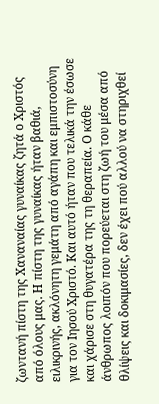ζωντανή πίστη της Χαναναίας γυναίκας ζητά ο Χριστός από όλους μας. Η πίστη της γυναίκας ήταν βαθιά, ειλικρινής, ακλόνητη γεμάτη από αγάπη και εμπιστοσύνη για τον Ιησού Χριστό. Και αυτό ήταν που τελικά την έσωσε και χάρισε στη θυγατέρα της τη θεραπεία. Ο κάθε άνθρωπος λοιπόν που πορεύεται στη ζωή του μέσα από θλίψεις και δοκιμασίες, δεν έχει πού αλλού να στηριχθεί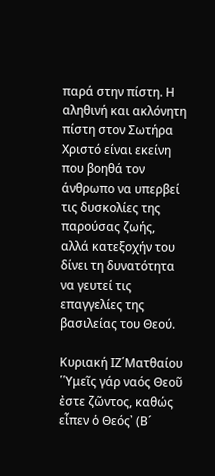παρά στην πίστη. Η αληθινή και ακλόνητη πίστη στον Σωτήρα Χριστό είναι εκείνη που βοηθά τον άνθρωπο να υπερβεί τις δυσκολίες της παρούσας ζωής, αλλά κατεξοχήν του δίνει τη δυνατότητα να γευτεί τις επαγγελίες της βασιλείας του Θεού.

Κυριακή ΙZ΄Ματθαίου ῾῾Υμεῖς γάρ ναός Θεοῦ ἐστε ζῶντος, καθώς εἶπεν ὁ Θεός᾽ (Β´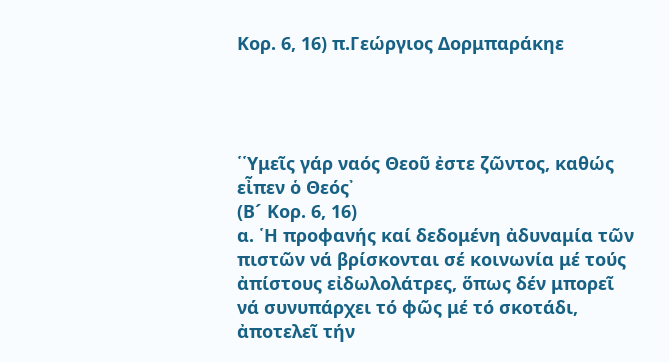Κορ. 6, 16) π.Γεώργιος Δορμπαράκηε




῾῾Υμεῖς γάρ ναός Θεοῦ ἐστε ζῶντος, καθώς εἶπεν ὁ Θεός᾽
(Β´ Κορ. 6, 16)
α. ῾Η προφανής καί δεδομένη ἀδυναμία τῶν πιστῶν νά βρίσκονται σέ κοινωνία μέ τούς ἀπίστους εἰδωλολάτρες, ὅπως δέν μπορεῖ νά συνυπάρχει τό φῶς μέ τό σκοτάδι, ἀποτελεῖ τήν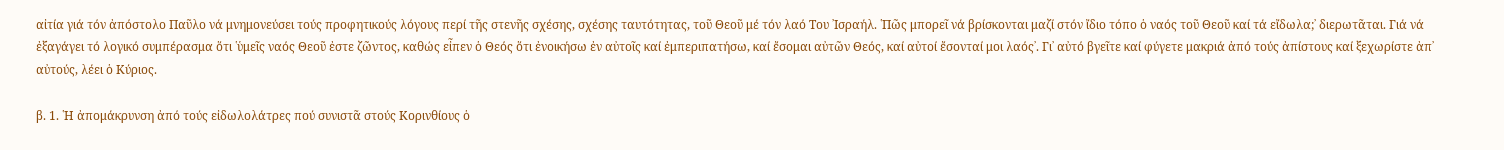αἰτία γιά τόν ἀπόστολο Παῦλο νά μνημονεύσει τούς προφητικούς λόγους περί τῆς στενῆς σχέσης, σχέσης ταυτότητας, τοῦ Θεοῦ μέ τόν λαό Του ᾽Ισραήλ. ῾Πῶς μπορεῖ νά βρίσκονται μαζί στόν ἴδιο τόπο ὁ ναός τοῦ Θεοῦ καί τά εἴδωλα;᾽ διερωτᾶται. Γιά νά ἐξαγάγει τό λογικό συμπέρασμα ὅτι ῾ὑμεῖς ναός Θεοῦ ἐστε ζῶντος, καθώς εἶπεν ὁ Θεός ὅτι ἐνοικήσω ἐν αὐτοῖς καί ἐμπεριπατήσω, καί ἔσομαι αὐτῶν Θεός, καί αὐτοί ἔσονταί μοι λαός᾽. Γι᾽ αὐτό βγεῖτε καί φύγετε μακριά ἀπό τούς ἀπίστους καί ξεχωρίστε ἀπ᾽ αὐτούς, λέει ὁ Κύριος.

β. 1. ῾Η ἀπομάκρυνση ἀπό τούς εἰδωλολάτρες πού συνιστᾶ στούς Κορινθίους ὁ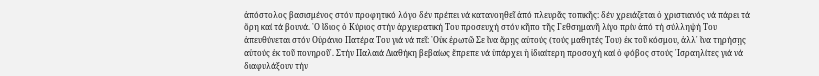ἀπόστολος βασισμένος στόν προφητικό λόγο δέν πρέπει νά κατανοηθεῖ ἀπό πλευρᾶς τοπικῆς: δέν χρειάζεται ὁ χριστιανός νά πάρει τά ὄρη καί τά βουνά. ῾Ο ἴδιος ὁ Κύριος στήν ἀρχιερατική Του προσευχή στόν κῆπο τῆς Γεθσημανῆ λίγο πρίν ἀπό τή σύλληψή Του ἀπευθύνεται στόν Οὐράνιο Πατέρα Του γιά νά πεῖ: ῾Οὐκ ἐρωτῶ Σε ἵνα ἄρῃς αὐτούς (τούς μαθητές Του) ἐκ τοῦ κόσμου, ἀλλ᾽ ἵνα τηρήσῃς αὐτούς ἐκ τοῦ πονηροῦ᾽. Στήν Παλαιά Διαθήκη βεβαίως ἔπρεπε νά ὑπάρχει ἡ ἰδιαίτερη προσοχή καί ὁ φόβος στούς ᾽Ισραηλίτες γιά νά διαφυλάξουν τήν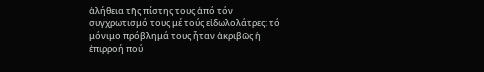ἀλήθεια τῆς πίστης τους ἀπό τόν συγχρωτισμό τους μέ τούς εἰδωλολάτρες: τό μόνιμο πρόβλημά τους ἦταν ἀκριβῶς ἡ ἐπιρροή πού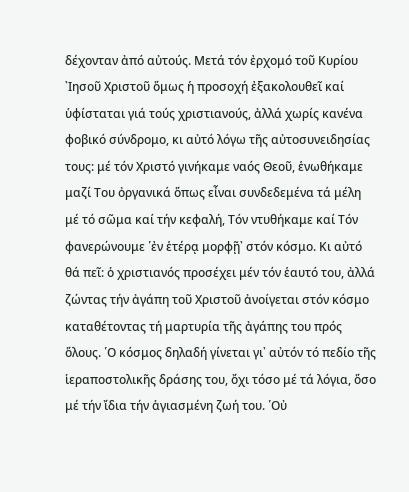δέχονταν ἀπό αὐτούς. Μετά τόν ἐρχομό τοῦ Κυρίου ᾽Ιησοῦ Χριστοῦ ὅμως ἡ προσοχή ἐξακολουθεῖ καί ὑφίσταται γιά τούς χριστιανούς, ἀλλά χωρίς κανένα φοβικό σύνδρομο, κι αὐτό λόγω τῆς αὐτοσυνειδησίας τους: μέ τόν Χριστό γινήκαμε ναός Θεοῦ, ἑνωθήκαμε μαζί Του ὀργανικά ὅπως εἶναι συνδεδεμένα τά μέλη μέ τό σῶμα καί τήν κεφαλή, Τόν ντυθήκαμε καί Τόν φανερώνουμε ῾ἐν ἑτέρᾳ μορφῇ᾽ στόν κόσμο. Κι αὐτό θά πεῖ: ὁ χριστιανός προσέχει μέν τόν ἑαυτό του, ἀλλά ζώντας τήν ἀγάπη τοῦ Χριστοῦ ἀνοίγεται στόν κόσμο καταθέτοντας τή μαρτυρία τῆς ἀγάπης του πρός ὅλους. ῾Ο κόσμος δηλαδή γίνεται γι᾽ αὐτόν τό πεδίο τῆς ἱεραποστολικῆς δράσης του, ὄχι τόσο μέ τά λόγια, ὅσο μέ τήν ἴδια τήν ἁγιασμένη ζωή του. ῾Οὐ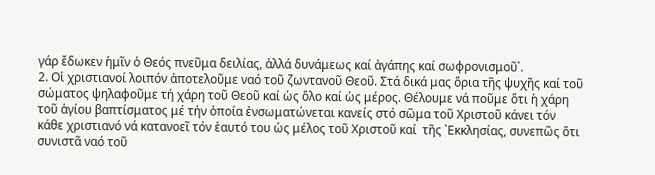γάρ ἔδωκεν ἡμῖν ὁ Θεός πνεῦμα δειλίας, ἀλλά δυνάμεως καί ἀγάπης καί σωφρονισμοῦ᾽.
2. Οἱ χριστιανοί λοιπόν ἀποτελοῦμε ναό τοῦ ζωντανοῦ Θεοῦ. Στά δικά μας ὅρια τῆς ψυχῆς καί τοῦ σώματος ψηλαφοῦμε τή χάρη τοῦ Θεοῦ καί ὡς ὅλο καί ὡς μέρος. Θέλουμε νά ποῦμε ὅτι ἡ χάρη τοῦ ἁγίου βαπτίσματος μέ τήν ὁποία ἐνσωματώνεται κανείς στό σῶμα τοῦ Χριστοῦ κάνει τόν κάθε χριστιανό νά κατανοεῖ τόν ἑαυτό του ὡς μέλος τοῦ Χριστοῦ καί  τῆς ᾽Εκκλησίας, συνεπῶς ὅτι συνιστᾶ ναό τοῦ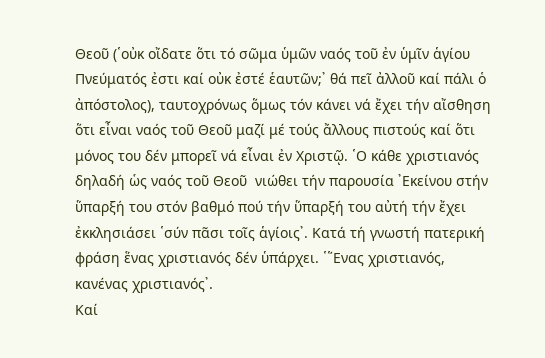Θεοῦ (῾οὐκ οἴδατε ὅτι τό σῶμα ὑμῶν ναός τοῦ ἐν ὑμῖν ἁγίου Πνεύματός ἐστι καί οὐκ ἐστέ ἑαυτῶν;᾽ θά πεῖ ἀλλοῦ καί πάλι ὁ ἀπόστολος), ταυτοχρόνως ὅμως τόν κάνει νά ἔχει τήν αἴσθηση ὅτι εἶναι ναός τοῦ Θεοῦ μαζί μέ τούς ἄλλους πιστούς καί ὅτι μόνος του δέν μπορεῖ νά εἶναι ἐν Χριστῷ. ῾Ο κάθε χριστιανός δηλαδή ὡς ναός τοῦ Θεοῦ  νιώθει τήν παρουσία ᾽Εκείνου στήν ὕπαρξή του στόν βαθμό πού τήν ὕπαρξή του αὐτή τήν ἔχει ἐκκλησιάσει ῾σύν πᾶσι τοῖς ἁγίοις᾽. Κατά τή γνωστή πατερική φράση ἕνας χριστιανός δέν ὑπάρχει. ῾῞Ενας χριστιανός, κανένας χριστιανός᾽.
Καί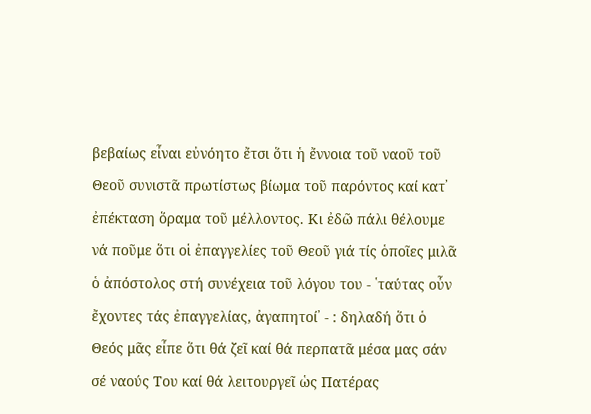βεβαίως εἶναι εὐνόητο ἔτσι ὅτι ἡ ἔννοια τοῦ ναοῦ τοῦ Θεοῦ συνιστᾶ πρωτίστως βίωμα τοῦ παρόντος καί κατ᾽ ἐπέκταση ὅραμα τοῦ μέλλοντος. Κι ἐδῶ πάλι θέλουμε νά ποῦμε ὅτι οἱ ἐπαγγελίες τοῦ Θεοῦ γιά τίς ὁποῖες μιλᾶ ὁ ἀπόστολος στή συνέχεια τοῦ λόγου του - ῾ταύτας οὖν ἔχοντες τάς ἐπαγγελίας, ἀγαπητοί᾽ - : δηλαδή ὅτι ὁ Θεός μᾶς εἶπε ὅτι θά ζεῖ καί θά περπατᾶ μέσα μας σάν σέ ναούς Του καί θά λειτουργεῖ ὡς Πατέρας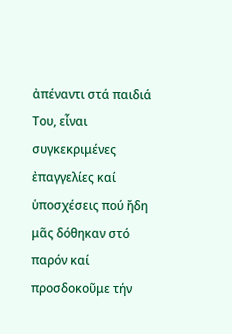ἀπέναντι στά παιδιά Του, εἶναι συγκεκριμένες ἐπαγγελίες καί ὑποσχέσεις πού ἤδη μᾶς δόθηκαν στό παρόν καί προσδοκοῦμε τήν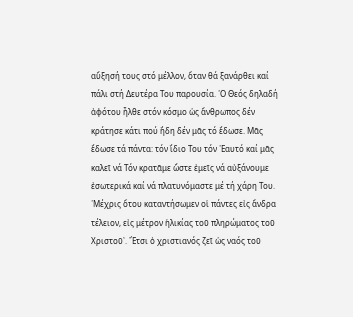αὔξησή τους στό μέλλον, ὅταν θά ξανάρθει καί πάλι στή Δευτέρα Του παρουσία. ῾Ο Θεός δηλαδή ἀφότου ἦλθε στόν κόσμο ὡς ἄνθρωπος δέν κράτησε κάτι πού ἤδη δέν μᾶς τό ἔδωσε. Μᾶς ἔδωσε τά πάντα: τόν ἴδιο Του τόν ῾Εαυτό καί μᾶς καλεῖ νά Τόν κρατᾶμε ὥστε ἐμεῖς νά αὐξάνουμε ἐσωτερικά καί νά πλατυνόμαστε μέ τή χάρη Του. ῾Μέχρις ὅτου καταντήσωμεν οἱ πάντες εἰς ἄνδρα τέλειον, εἰς μέτρον ἡλικίας τοῦ πληρώματος τοῦ Χριστοῦ᾽. ῎Ετσι ὁ χριστιανός ζεῖ ὡς ναός τοῦ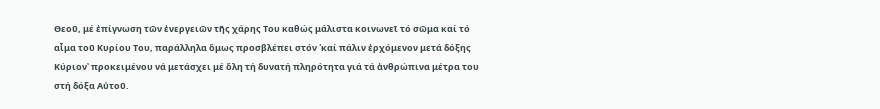Θεοῦ, μέ ἐπίγνωση τῶν ἐνεργειῶν τῆς χάρης Του καθώς μάλιστα κοινωνεῖ τό σῶμα καί τό αἷμα τοῦ Κυρίου Του, παράλληλα ὅμως προσβλέπει στόν ῾καί πάλιν ἐρχόμενον μετά δόξης Κύριον᾽ προκειμένου νά μετάσχει μέ ὅλη τή δυνατή πληρότητα γιά τά ἀνθρώπινα μέτρα του στή δόξα Αὐτοῦ.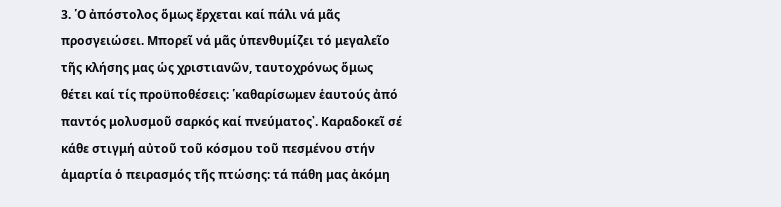3. ῾Ο ἀπόστολος ὅμως ἔρχεται καί πάλι νά μᾶς προσγειώσει. Μπορεῖ νά μᾶς ὑπενθυμίζει τό μεγαλεῖο τῆς κλήσης μας ὡς χριστιανῶν, ταυτοχρόνως ὅμως θέτει καί τίς προϋποθέσεις: ῾καθαρίσωμεν ἑαυτούς ἀπό παντός μολυσμοῦ σαρκός καί πνεύματος᾽. Καραδοκεῖ σέ κάθε στιγμή αὐτοῦ τοῦ κόσμου τοῦ πεσμένου στήν ἁμαρτία ὁ πειρασμός τῆς πτώσης: τά πάθη μας ἀκόμη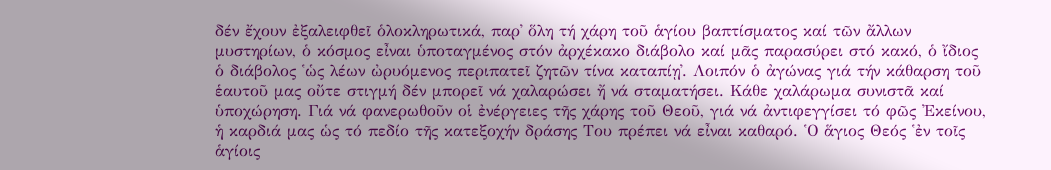δέν ἔχουν ἐξαλειφθεῖ ὁλοκληρωτικά, παρ᾽ ὅλη τή χάρη τοῦ ἁγίου βαπτίσματος καί τῶν ἄλλων μυστηρίων, ὁ κόσμος εἶναι ὑποταγμένος στόν ἀρχέκακο διάβολο καί μᾶς παρασύρει στό κακό, ὁ ἴδιος ὁ διάβολος ῾ὡς λέων ὠρυόμενος περιπατεῖ ζητῶν τίνα καταπίῃ᾽. Λοιπόν ὁ ἀγώνας γιά τήν κάθαρση τοῦ ἑαυτοῦ μας οὔτε στιγμή δέν μπορεῖ νά χαλαρώσει ἤ νά σταματήσει. Κάθε χαλάρωμα συνιστᾶ καί ὑποχώρηση. Γιά νά φανερωθοῦν οἱ ἐνέργειες τῆς χάρης τοῦ Θεοῦ, γιά νά ἀντιφεγγίσει τό φῶς ᾽Εκείνου, ἡ καρδιά μας ὡς τό πεδίο τῆς κατεξοχήν δράσης Του πρέπει νά εἶναι καθαρό. ῾Ο ἅγιος Θεός ῾ἐν τοῖς ἁγίοις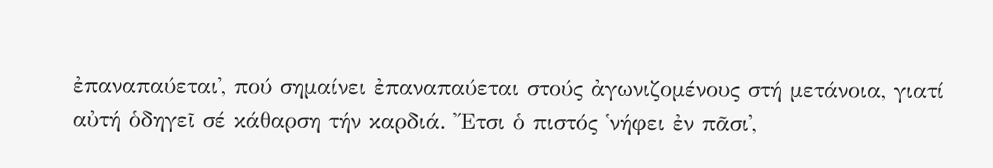ἐπαναπαύεται᾽, πού σημαίνει ἐπαναπαύεται στούς ἀγωνιζομένους στή μετάνοια, γιατί αὐτή ὁδηγεῖ σέ κάθαρση τήν καρδιά. ῎Ετσι ὁ πιστός ῾νήφει ἐν πᾶσι᾽,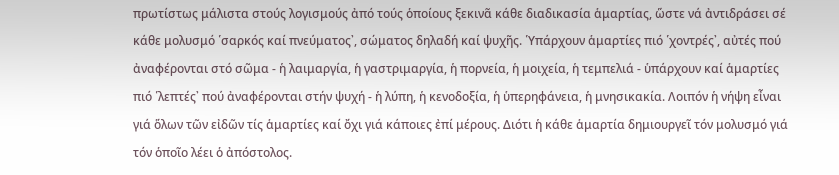πρωτίστως μάλιστα στούς λογισμούς ἀπό τούς ὁποίους ξεκινᾶ κάθε διαδικασία ἁμαρτίας, ὥστε νά ἀντιδράσει σέ κάθε μολυσμό ῾σαρκός καί πνεύματος᾽, σώματος δηλαδή καί ψυχῆς. ῾Υπάρχουν ἁμαρτίες πιό ῾χοντρές᾽, αὐτές πού ἀναφέρονται στό σῶμα - ἡ λαιμαργία, ἡ γαστριμαργία, ἡ πορνεία, ἡ μοιχεία, ἡ τεμπελιά - ὑπάρχουν καί ἁμαρτίες πιό ῾λεπτές᾽ πού ἀναφέρονται στήν ψυχή - ἡ λύπη, ἡ κενοδοξία, ἡ ὑπερηφάνεια, ἡ μνησικακία. Λοιπόν ἡ νήψη εἶναι γιά ὅλων τῶν εἰδῶν τίς ἁμαρτίες καί ὄχι γιά κάποιες ἐπί μέρους. Διότι ἡ κάθε ἁμαρτία δημιουργεῖ τόν μολυσμό γιά τόν ὁποῖο λέει ὁ ἀπόστολος.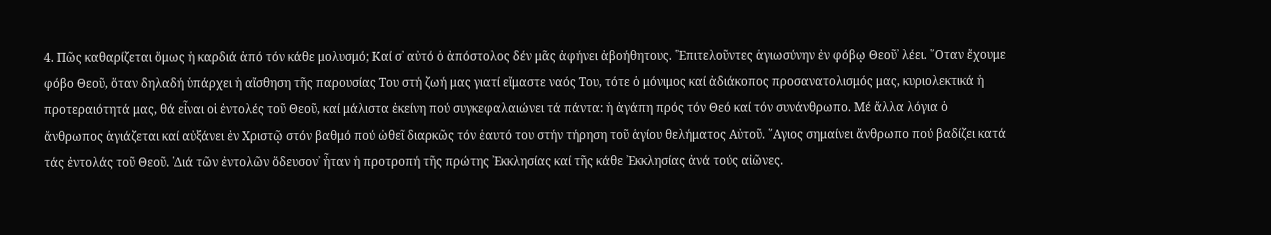4. Πῶς καθαρίζεται ὅμως ἡ καρδιά ἀπό τόν κάθε μολυσμό; Καί σ᾽ αὐτό ὁ ἀπόστολος δέν μᾶς ἀφήνει ἀβοήθητους. ῾᾽Επιτελοῦντες ἁγιωσύνην ἐν φόβῳ Θεοῦ᾽ λέει. ῞Οταν ἔχουμε φόβο Θεοῦ, ὅταν δηλαδή ὑπάρχει ἡ αἴσθηση τῆς παρουσίας Του στή ζωή μας γιατί εἴμαστε ναός Του, τότε ὁ μόνιμος καί ἀδιάκοπος προσανατολισμός μας, κυριολεκτικά ἡ προτεραιότητά μας, θά εἶναι οἱ ἐντολές τοῦ Θεοῦ, καί μάλιστα ἐκείνη πού συγκεφαλαιώνει τά πάντα: ἡ ἀγάπη πρός τόν Θεό καί τόν συνάνθρωπο. Μέ ἄλλα λόγια ὁ ἄνθρωπος ἁγιάζεται καί αὐξάνει ἐν Χριστῷ στόν βαθμό πού ὠθεῖ διαρκῶς τόν ἑαυτό του στήν τήρηση τοῦ ἁγίου θελήματος Αὐτοῦ. ῞Αγιος σημαίνει ἄνθρωπο πού βαδίζει κατά τάς ἐντολάς τοῦ Θεοῦ. ῾Διά τῶν ἐντολῶν ὅδευσον᾽ ἦταν ἡ προτροπή τῆς πρώτης ᾽Εκκλησίας καί τῆς κάθε ᾽Εκκλησίας ἀνά τούς αἰῶνες.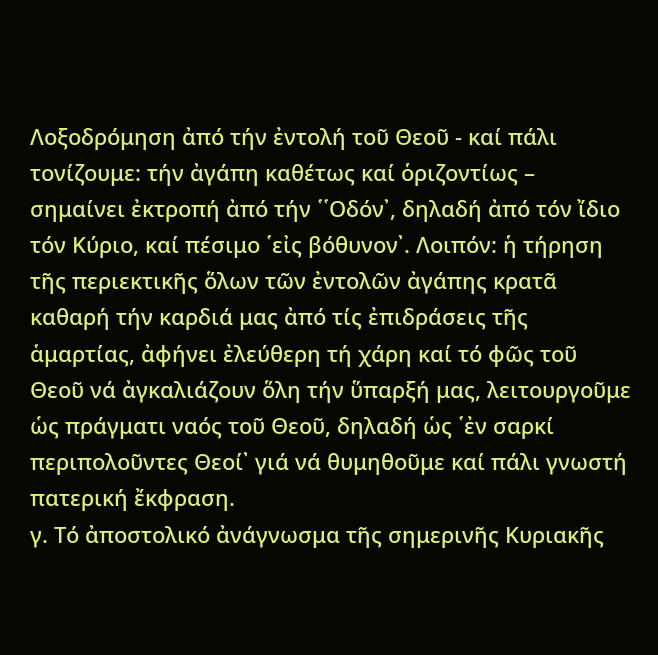Λοξοδρόμηση ἀπό τήν ἐντολή τοῦ Θεοῦ - καί πάλι τονίζουμε: τήν ἀγάπη καθέτως καί ὁριζοντίως – σημαίνει ἐκτροπή ἀπό τήν ῾῾Οδόν᾽, δηλαδή ἀπό τόν ἴδιο τόν Κύριο, καί πέσιμο ῾εἰς βόθυνον᾽. Λοιπόν: ἡ τήρηση τῆς περιεκτικῆς ὅλων τῶν ἐντολῶν ἀγάπης κρατᾶ καθαρή τήν καρδιά μας ἀπό τίς ἐπιδράσεις τῆς ἁμαρτίας, ἀφήνει ἐλεύθερη τή χάρη καί τό φῶς τοῦ Θεοῦ νά ἀγκαλιάζουν ὅλη τήν ὕπαρξή μας, λειτουργοῦμε ὡς πράγματι ναός τοῦ Θεοῦ, δηλαδή ὡς ῾ἐν σαρκί περιπολοῦντες Θεοί᾽ γιά νά θυμηθοῦμε καί πάλι γνωστή πατερική ἔκφραση.
γ. Τό ἀποστολικό ἀνάγνωσμα τῆς σημερινῆς Κυριακῆς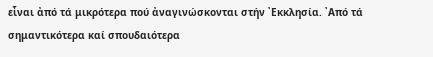εἶναι ἀπό τά μικρότερα πού ἀναγινώσκονται στήν ᾽Εκκλησία. ᾽Από τά σημαντικότερα καί σπουδαιότερα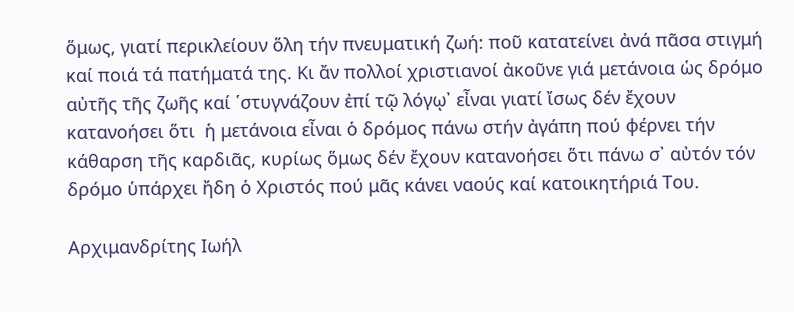ὅμως, γιατί περικλείουν ὅλη τήν πνευματική ζωή: ποῦ κατατείνει ἀνά πᾶσα στιγμή καί ποιά τά πατήματά της. Κι ἄν πολλοί χριστιανοί ἀκοῦνε γιά μετάνοια ὡς δρόμο αὐτῆς τῆς ζωῆς καί ῾στυγνάζουν ἐπί τῷ λόγῳ᾽ εἶναι γιατί ἴσως δέν ἔχουν κατανοήσει ὅτι  ἡ μετάνοια εἶναι ὁ δρόμος πάνω στήν ἀγάπη πού φέρνει τήν κάθαρση τῆς καρδιᾶς, κυρίως ὅμως δέν ἔχουν κατανοήσει ὅτι πάνω σ᾽ αὐτόν τόν δρόμο ὑπάρχει ἤδη ὁ Χριστός πού μᾶς κάνει ναούς καί κατοικητήριά Του.

Αρχιμανδρίτης Ιωήλ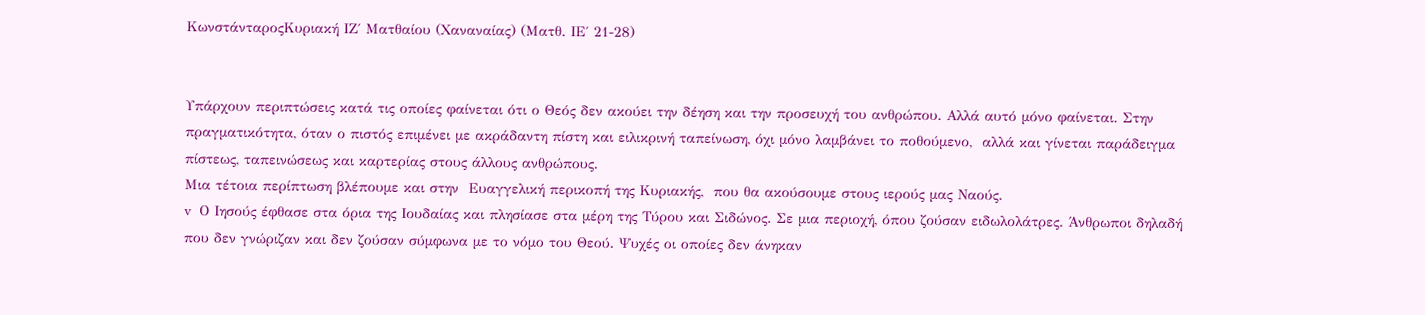ΚωνστάνταροςΚυριακή ΙΖ΄ Ματθαίου (Χαναναίας) (Ματθ. ΙΕ΄ 21-28)


Υπάρχουν περιπτώσεις κατά τις οποίες φαίνεται ότι ο Θεός δεν ακούει την δέηση και την προσευχή του ανθρώπου. Αλλά αυτό μόνο φαίνεται. Στην πραγματικότητα, όταν ο πιστός επιμένει με ακράδαντη πίστη και ειλικρινή ταπείνωση, όχι μόνο λαμβάνει το ποθούμενο,  αλλά και γίνεται παράδειγμα πίστεως, ταπεινώσεως και καρτερίας στους άλλους ανθρώπους.
Μια τέτοια περίπτωση βλέπουμε και στην  Ευαγγελική περικοπή της Κυριακής,  που θα ακούσουμε στους ιερούς μας Ναούς.
v  Ο Ιησούς έφθασε στα όρια της Ιουδαίας και πλησίασε στα μέρη της Τύρου και Σιδώνος. Σε μια περιοχή, όπου ζούσαν ειδωλολάτρες. Άνθρωποι δηλαδή που δεν γνώριζαν και δεν ζούσαν σύμφωνα με το νόμο του Θεού. Ψυχές οι οποίες δεν άνηκαν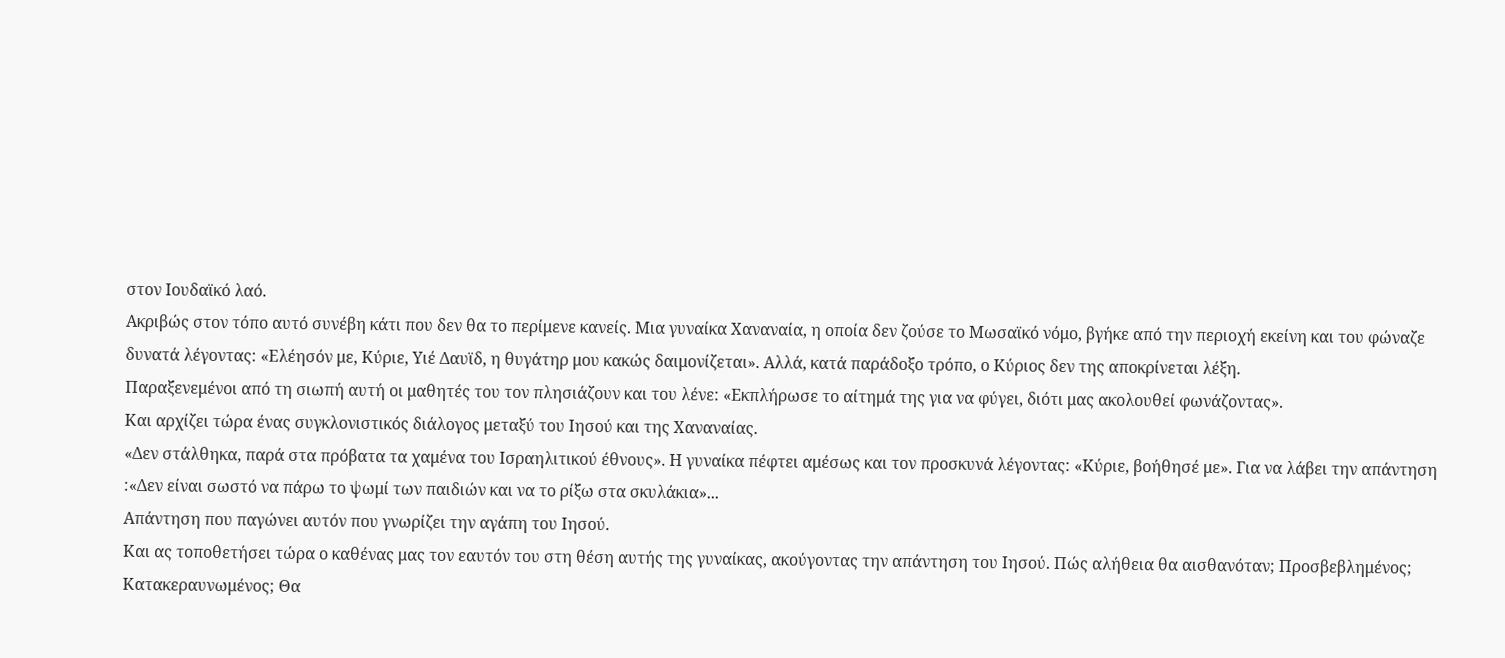στον Ιουδαϊκό λαό.
Ακριβώς στον τόπο αυτό συνέβη κάτι που δεν θα το περίμενε κανείς. Μια γυναίκα Χαναναία, η οποία δεν ζούσε το Μωσαϊκό νόμο, βγήκε από την περιοχή εκείνη και του φώναζε δυνατά λέγοντας: «Ελέησόν με, Κύριε, Υιέ Δαυϊδ, η θυγάτηρ μου κακώς δαιμονίζεται». Αλλά, κατά παράδοξο τρόπο, ο Κύριος δεν της αποκρίνεται λέξη.
Παραξενεμένοι από τη σιωπή αυτή οι μαθητές του τον πλησιάζουν και του λένε: «Εκπλήρωσε το αίτημά της για να φύγει, διότι μας ακολουθεί φωνάζοντας».
Και αρχίζει τώρα ένας συγκλονιστικός διάλογος μεταξύ του Ιησού και της Χαναναίας.
«Δεν στάλθηκα, παρά στα πρόβατα τα χαμένα του Ισραηλιτικού έθνους». Η γυναίκα πέφτει αμέσως και τον προσκυνά λέγοντας: «Κύριε, βοήθησέ με». Για να λάβει την απάντηση :«Δεν είναι σωστό να πάρω το ψωμί των παιδιών και να το ρίξω στα σκυλάκια»...
Απάντηση που παγώνει αυτόν που γνωρίζει την αγάπη του Ιησού.
Και ας τοποθετήσει τώρα ο καθένας μας τον εαυτόν του στη θέση αυτής της γυναίκας, ακούγοντας την απάντηση του Ιησού. Πώς αλήθεια θα αισθανόταν; Προσβεβλημένος; Κατακεραυνωμένος; Θα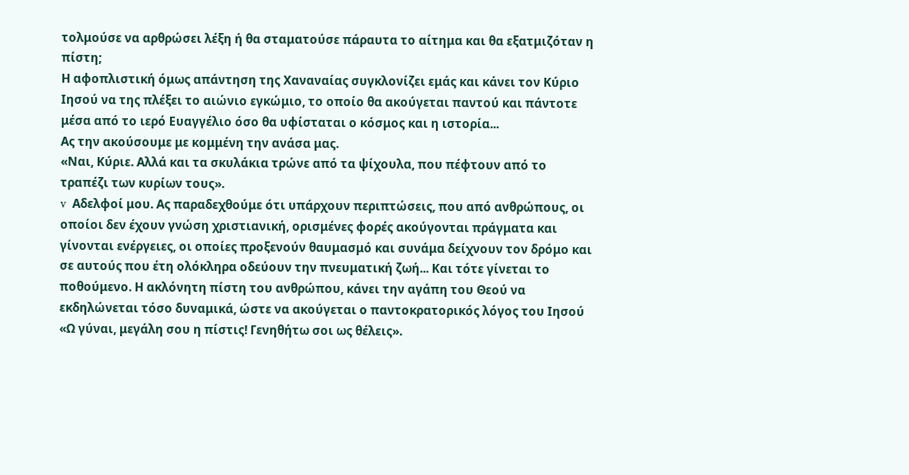τολμούσε να αρθρώσει λέξη ή θα σταματούσε πάραυτα το αίτημα και θα εξατμιζόταν η πίστη;
Η αφοπλιστική όμως απάντηση της Χαναναίας συγκλονίζει εμάς και κάνει τον Κύριο Ιησού να της πλέξει το αιώνιο εγκώμιο, το οποίο θα ακούγεται παντού και πάντοτε μέσα από το ιερό Ευαγγέλιο όσο θα υφίσταται ο κόσμος και η ιστορία...
Ας την ακούσουμε με κομμένη την ανάσα μας.
«Ναι, Κύριε. Αλλά και τα σκυλάκια τρώνε από τα ψίχουλα, που πέφτουν από το τραπέζι των κυρίων τους».
v  Αδελφοί μου. Ας παραδεχθούμε ότι υπάρχουν περιπτώσεις, που από ανθρώπους, οι οποίοι δεν έχουν γνώση χριστιανική, ορισμένες φορές ακούγονται πράγματα και γίνονται ενέργειες, οι οποίες προξενούν θαυμασμό και συνάμα δείχνουν τον δρόμο και σε αυτούς που έτη ολόκληρα οδεύουν την πνευματική ζωή... Και τότε γίνεται το ποθούμενο. Η ακλόνητη πίστη του ανθρώπου, κάνει την αγάπη του Θεού να εκδηλώνεται τόσο δυναμικά, ώστε να ακούγεται ο παντοκρατορικός λόγος του Ιησού «Ω γύναι, μεγάλη σου η πίστις! Γενηθήτω σοι ως θέλεις».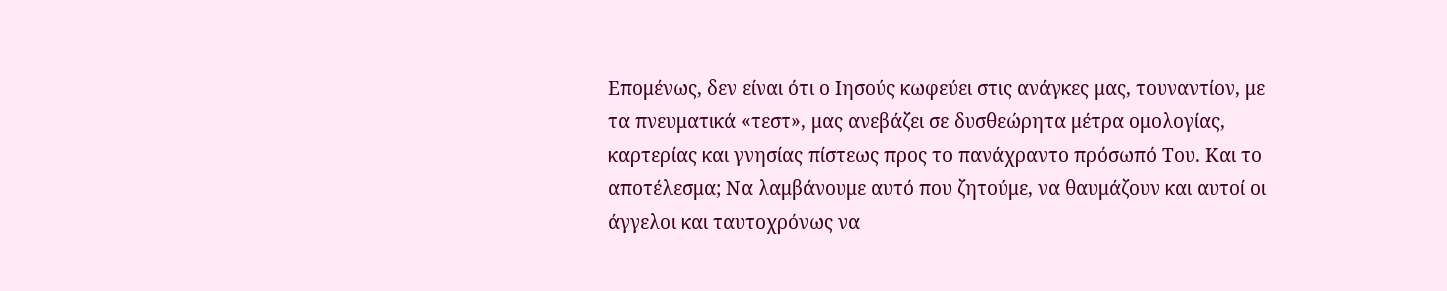Επομένως, δεν είναι ότι ο Ιησούς κωφεύει στις ανάγκες μας, τουναντίον, με τα πνευματικά «τεστ», μας ανεβάζει σε δυσθεώρητα μέτρα ομολογίας, καρτερίας και γνησίας πίστεως προς το πανάχραντο πρόσωπό Του. Και το αποτέλεσμα; Να λαμβάνουμε αυτό που ζητούμε, να θαυμάζουν και αυτοί οι άγγελοι και ταυτοχρόνως να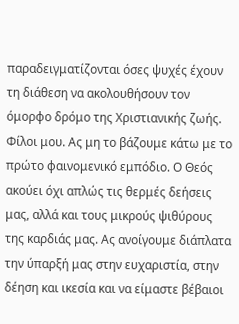παραδειγματίζονται όσες ψυχές έχουν τη διάθεση να ακολουθήσουν τον όμορφο δρόμο της Χριστιανικής ζωής.
Φίλοι μου. Ας μη το βάζουμε κάτω με το πρώτο φαινομενικό εμπόδιο. Ο Θεός ακούει όχι απλώς τις θερμές δεήσεις μας, αλλά και τους μικρούς ψιθύρους της καρδιάς μας. Ας ανοίγουμε διάπλατα την ύπαρξή μας στην ευχαριστία, στην δέηση και ικεσία και να είμαστε βέβαιοι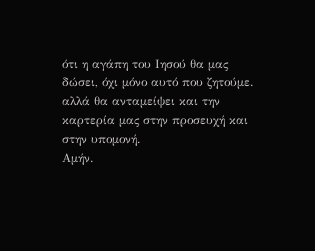ότι η αγάπη του Ιησού θα μας δώσει, όχι μόνο αυτό που ζητούμε. αλλά θα ανταμείψει και την καρτερία μας στην προσευχή και στην υπομονή.
Αμήν.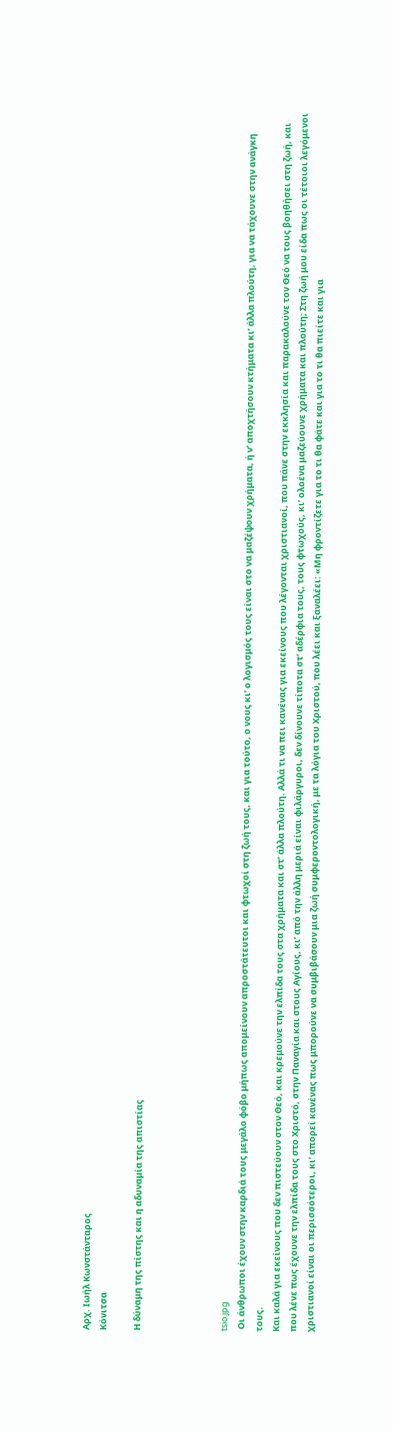Αρχ. Ιωήλ Κωνστάνταρος
Κόνιτσα

Η δύναμη της πίστης και η αδυναμία της απιστίας




tsio.jpg
 Οι άνθρωποι έχουν στην καρδιά τους μεγάλο φόβο μήπως απομείνουν απροστάτευτοι και φτωχοί στη ζωή τους, και για τούτο, ο νους κι’ ο λογισμός τους είναι στο να μαζέψουν χρήματα, ή ν’ αποχτήσουν κτήματα κι’ άλλα πλούτη, για να τάχουνε στην ανάγκη τους.
Και καλά για εκείνους που δεν πιστεύουν στον Θεό, και κρεμούνε την ελπίδα τους στα χρήματα και στ’ άλλα πλούτη. Αλλά τι να πει κανένας για εκείνους που λέγονται χριστιανοί, που πάνε στην εκκλησία και παρακαλούνε τον Θεό να τους βοηθήσει στη ζωή, και που λένε πως έχουνε την ελπίδα τους στο Χριστό, στην Παναγία και στους Αγίους, κι’ από την άλλη μεριά είναι φιλάργυροι, δεν δίνουνε τίποτα στ’ αδέρφια τους, τους φτωχούς, κι’ ολοένα μαζεύουνε χρήματα και πλούτη; Στη ζωή μου είδα πως οι τέτοιοι λεγόμενοι χριστιανοί είναι οι περισσότεροι, κι’ απορεί κανένας πως μπορούνε να συμβιβάσουν μια ζωή συμφεροντολογική, με τα λόγια του Χριστού, που λέει και ξαναλέει: «Μη φροντίζετε για το τι θα φάτε και για το τι θα πιείτε και για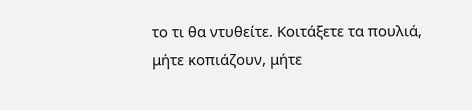το τι θα ντυθείτε. Κοιτάξετε τα πουλιά, μήτε κοπιάζουν, μήτε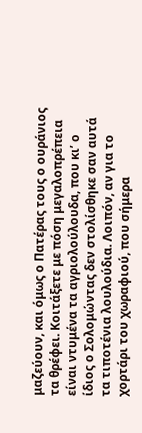μαζεύουν, και όμως ο Πατέρας τους ο ουράνιος τα θρέφει. Κοιτάξετε με πόση μεγαλοπρέπεια είναι ντυμένα τα αγριολούλουδα, που κι’ ο ίδιος ο Σολομώντας δεν στολίσθηκε σαν αυτά τα τιποτένια λουλούδια. Λοιπόν, αν για το χορτάρι του χωραφιού, που σήμερα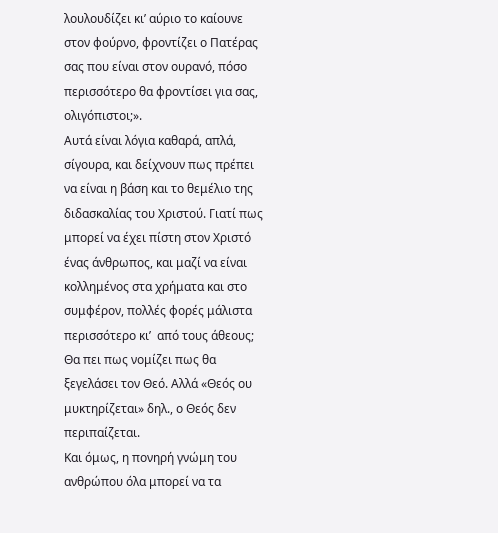λουλουδίζει κι’ αύριο το καίουνε στον φούρνο, φροντίζει ο Πατέρας σας που είναι στον ουρανό, πόσο περισσότερο θα φροντίσει για σας, ολιγόπιστοι;».
Αυτά είναι λόγια καθαρά, απλά, σίγουρα, και δείχνουν πως πρέπει να είναι η βάση και το θεμέλιο της διδασκαλίας του Χριστού. Γιατί πως μπορεί να έχει πίστη στον Χριστό ένας άνθρωπος, και μαζί να είναι κολλημένος στα χρήματα και στο συμφέρον, πολλές φορές μάλιστα περισσότερο κι’  από τους άθεους; Θα πει πως νομίζει πως θα ξεγελάσει τον Θεό. Αλλά «Θεός ου μυκτηρίζεται» δηλ., ο Θεός δεν περιπαίζεται.
Και όμως, η πονηρή γνώμη του ανθρώπου όλα μπορεί να τα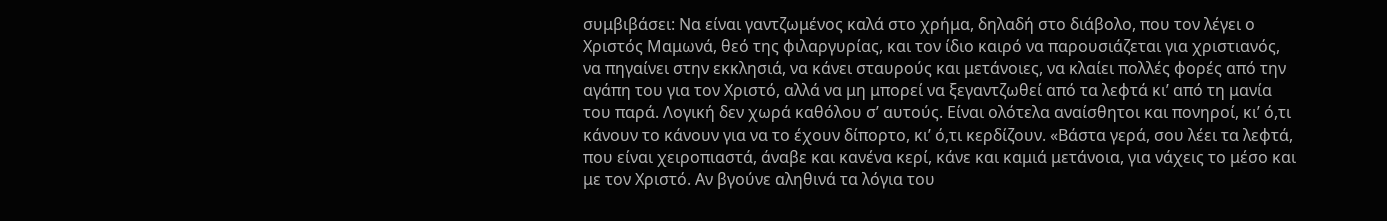συμβιβάσει: Να είναι γαντζωμένος καλά στο χρήμα, δηλαδή στο διάβολο, που τον λέγει ο Χριστός Μαμωνά, θεό της φιλαργυρίας, και τον ίδιο καιρό να παρουσιάζεται για χριστιανός, να πηγαίνει στην εκκλησιά, να κάνει σταυρούς και μετάνοιες, να κλαίει πολλές φορές από την αγάπη του για τον Χριστό, αλλά να μη μπορεί να ξεγαντζωθεί από τα λεφτά κι’ από τη μανία του παρά. Λογική δεν χωρά καθόλου σ’ αυτούς. Είναι ολότελα αναίσθητοι και πονηροί, κι’ ό,τι κάνουν το κάνουν για να το έχουν δίπορτο, κι’ ό,τι κερδίζουν. «Βάστα γερά, σου λέει τα λεφτά, που είναι χειροπιαστά, άναβε και κανένα κερί, κάνε και καμιά μετάνοια, για νάχεις το μέσο και με τον Χριστό. Αν βγούνε αληθινά τα λόγια του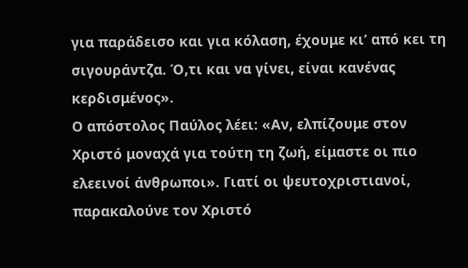για παράδεισο και για κόλαση, έχουμε κι’ από κει τη σιγουράντζα. Ό,τι και να γίνει, είναι κανένας κερδισμένος».
Ο απόστολος Παύλος λέει: «Αν, ελπίζουμε στον Χριστό μοναχά για τούτη τη ζωή, είμαστε οι πιο ελεεινοί άνθρωποι». Γιατί οι ψευτοχριστιανοί, παρακαλούνε τον Χριστό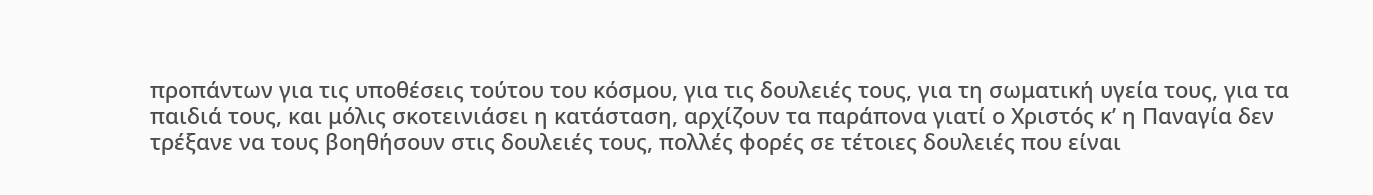προπάντων για τις υποθέσεις τούτου του κόσμου, για τις δουλειές τους, για τη σωματική υγεία τους, για τα παιδιά τους, και μόλις σκοτεινιάσει η κατάσταση, αρχίζουν τα παράπονα γιατί ο Χριστός κ’ η Παναγία δεν τρέξανε να τους βοηθήσουν στις δουλειές τους, πολλές φορές σε τέτοιες δουλειές που είναι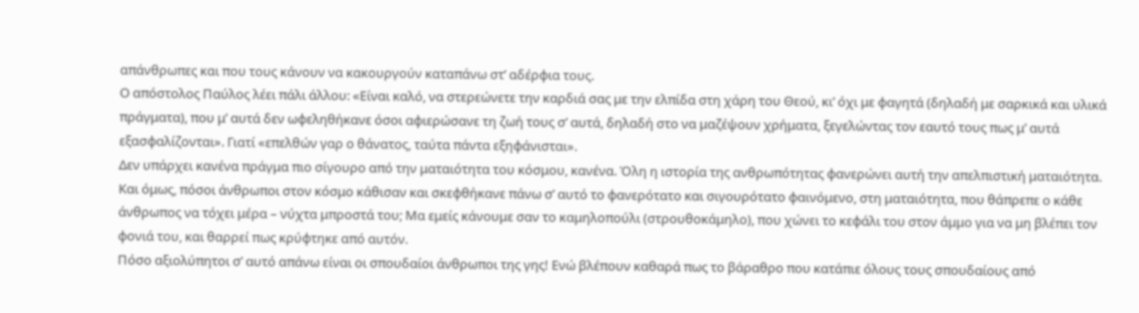απάνθρωπες και που τους κάνουν να κακουργούν καταπάνω στ’ αδέρφια τους.
Ο απόστολος Παύλος λέει πάλι άλλου: «Είναι καλό, να στερεώνετε την καρδιά σας με την ελπίδα στη χάρη του Θεού, κι’ όχι με φαγητά (δηλαδή με σαρκικά και υλικά πράγματα), που μ’ αυτά δεν ωφεληθήκανε όσοι αφιερώσανε τη ζωή τους σ’ αυτά, δηλαδή στο να μαζέψουν χρήματα, ξεγελώντας τον εαυτό τους πως μ’ αυτά εξασφαλίζονται». Γιατί «επελθών γαρ ο θάνατος, ταύτα πάντα εξηφάνισται».
Δεν υπάρχει κανένα πράγμα πιο σίγουρο από την ματαιότητα του κόσμου, κανένα. Όλη η ιστορία της ανθρωπότητας φανερώνει αυτή την απελπιστική ματαιότητα. Και όμως, πόσοι άνθρωποι στον κόσμο κάθισαν και σκεφθήκανε πάνω σ’ αυτό το φανερότατο και σιγουρότατο φαινόμενο, στη ματαιότητα, που θάπρεπε ο κάθε άνθρωπος να τόχει μέρα – νύχτα μπροστά του; Μα εμείς κάνουμε σαν το καμηλοπούλι (στρουθοκάμηλο), που χώνει το κεφάλι του στον άμμο για να μη βλέπει τον φονιά του, και θαρρεί πως κρύφτηκε από αυτόν.
Πόσο αξιολύπητοι σ’ αυτό απάνω είναι οι σπουδαίοι άνθρωποι της γης! Ενώ βλέπουν καθαρά πως το βάραθρο που κατάπιε όλους τους σπουδαίους από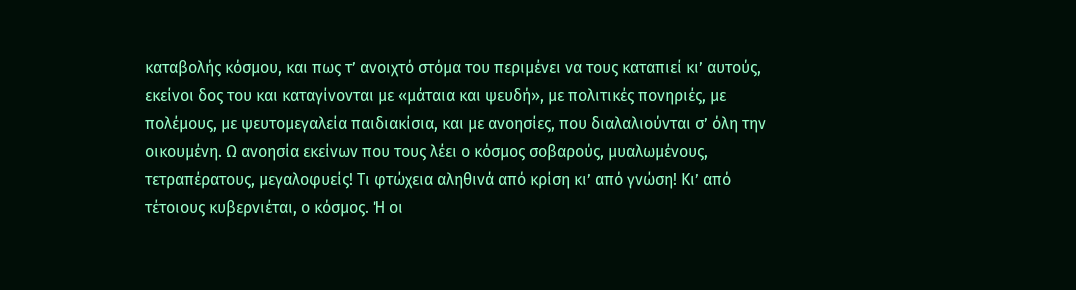καταβολής κόσμου, και πως τ’ ανοιχτό στόμα του περιμένει να τους καταπιεί κι’ αυτούς, εκείνοι δος του και καταγίνονται με «μάταια και ψευδή», με πολιτικές πονηριές, με πολέμους, με ψευτομεγαλεία παιδιακίσια, και με ανοησίες, που διαλαλιούνται σ’ όλη την οικουμένη. Ω ανοησία εκείνων που τους λέει ο κόσμος σοβαρούς, μυαλωμένους, τετραπέρατους, μεγαλοφυείς! Τι φτώχεια αληθινά από κρίση κι’ από γνώση! Κι’ από τέτοιους κυβερνιέται, ο κόσμος. Ή οι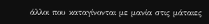άλλοι που καταγίνονται με μανία στις μάταιες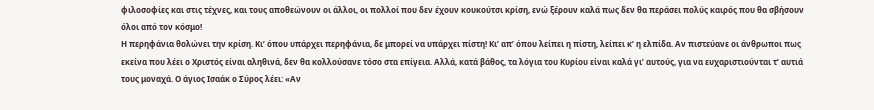φιλοσοφίες και στις τέχνες, και τους αποθεώνουν οι άλλοι, οι πολλοί που δεν έχουν κουκούτσι κρίση, ενώ ξέρουν καλά πως δεν θα περάσει πολύς καιρός που θα σβήσουν όλοι από τον κόσμο!
Η περηφάνια θολώνει την κρίση. Κι’ όπου υπάρχει περηφάνια, δε μπορεί να υπάρχει πίστη! Κι’ απ’ όπου λείπει η πίστη, λείπει κ’ η ελπίδα. Αν πιστεύανε οι άνθρωποι πως εκείνα που λέει ο Χριστός είναι αληθινά, δεν θα κολλούσανε τόσο στα επίγεια. Αλλά, κατά βάθος, τα λόγια του Κυρίου είναι καλά γι’ αυτούς, για να ευχαριστιούνται τ’ αυτιά τους μοναχά. Ο άγιος Ισαάκ ο Σύρος λέει: «Αν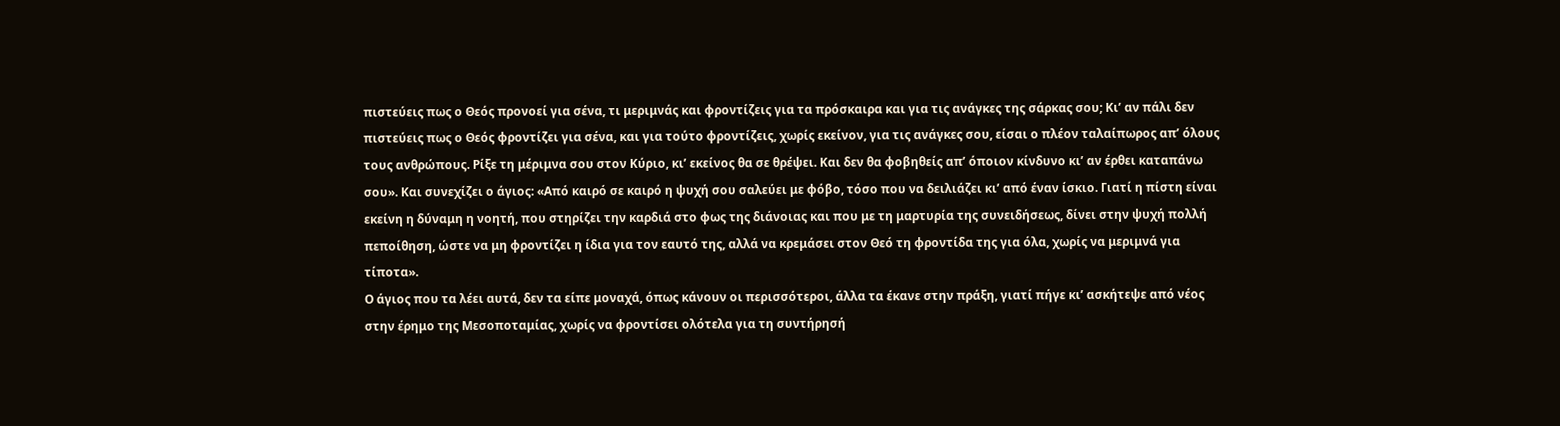πιστεύεις πως ο Θεός προνοεί για σένα, τι μεριμνάς και φροντίζεις για τα πρόσκαιρα και για τις ανάγκες της σάρκας σου; Κι’ αν πάλι δεν πιστεύεις πως ο Θεός φροντίζει για σένα, και για τούτο φροντίζεις, χωρίς εκείνον, για τις ανάγκες σου, είσαι ο πλέον ταλαίπωρος απ’ όλους τους ανθρώπους. Ρίξε τη μέριμνα σου στον Κύριο, κι’ εκείνος θα σε θρέψει. Και δεν θα φοβηθείς απ’ όποιον κίνδυνο κι’ αν έρθει καταπάνω σου». Και συνεχίζει ο άγιος: «Από καιρό σε καιρό η ψυχή σου σαλεύει με φόβο, τόσο που να δειλιάζει κι’ από έναν ίσκιο. Γιατί η πίστη είναι εκείνη η δύναμη η νοητή, που στηρίζει την καρδιά στο φως της διάνοιας και που με τη μαρτυρία της συνειδήσεως, δίνει στην ψυχή πολλή πεποίθηση, ώστε να μη φροντίζει η ίδια για τον εαυτό της, αλλά να κρεμάσει στον Θεό τη φροντίδα της για όλα, χωρίς να μεριμνά για τίποτα».
Ο άγιος που τα λέει αυτά, δεν τα είπε μοναχά, όπως κάνουν οι περισσότεροι, άλλα τα έκανε στην πράξη, γιατί πήγε κι’ ασκήτεψε από νέος στην έρημο της Μεσοποταμίας, χωρίς να φροντίσει ολότελα για τη συντήρησή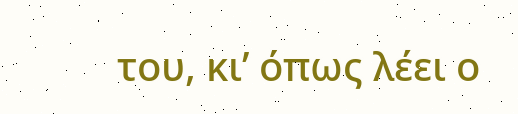του, κι’ όπως λέει ο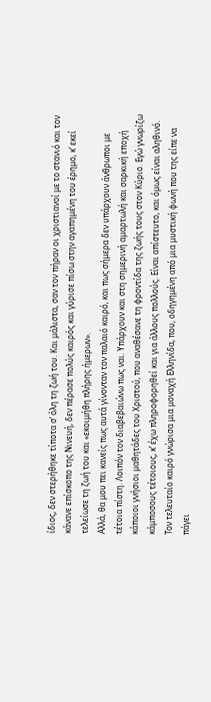ίδιος, δεν στερήθηκε τίποτα σ’ όλη τη ζωή του. Και μάλιστα, σαν τον πήραν οι χριστιανοί με το στανιό και τον κάνανε επίσκοπο της Νινευή, δεν πέρασε πολύς καιρός και γύρισε πίσω στην αγαπημένη του έρημο, κ’ εκεί τελείωσε τη ζωή του και «εκοιμήθη πλήρης ήμερων».
Αλλά, θα μου πει κανείς πως αυτά γίνονταν τον παλαιό καιρό, και πως σήμερα δεν υπάρχουν άνθρωποι με τέτοια πίστη. Λοιπόν τον διαβεβαιώνω πως ναι. Υπάρχουν και στη σημερινή αμαρτωλή και σαρκική εποχή κάποιοι γνήσιοι μαθητάδες του Χριστού, που αναθέσανε τη φροντίδα της ζωής τους στον Κύριο. Εγώ γνωρίζω κάμποσους τέτοιους, κ’ έχω πληροφορηθεί και για άλλους πολλούς. Είναι απίστευτο, και όμως είναι αληθινό.
Τον τελευταίο καιρό γνώρισα μια μοναχή Ελληνίδα, που, οδηγημένη από μια μυστική φωνή που της είπε να πάγει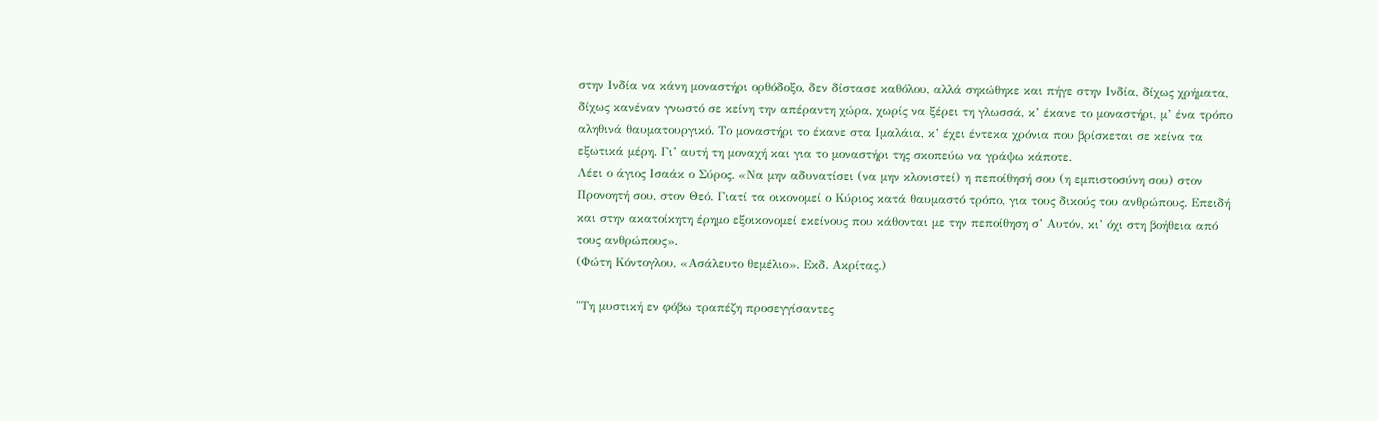στην Ινδία να κάνη μοναστήρι ορθόδοξο, δεν δίστασε καθόλου, αλλά σηκώθηκε και πήγε στην Ινδία, δίχως χρήματα, δίχως κανέναν γνωστό σε κείνη την απέραντη χώρα, χωρίς να ξέρει τη γλωσσά, κ’ έκανε το μοναστήρι, μ’ ένα τρόπο αληθινά θαυματουργικό. Το μοναστήρι το έκανε στα Ιμαλάια, κ’ έχει έντεκα χρόνια που βρίσκεται σε κείνα τα εξωτικά μέρη. Γι’ αυτή τη μοναχή και για το μοναστήρι της σκοπεύω να γράψω κάποτε.
Λέει ο άγιος Ισαάκ ο Σύρος. «Να μην αδυνατίσει (να μην κλονιστεί) η πεποίθησή σου (η εμπιστοσύνη σου) στον Προνοητή σου, στον Θεό. Γιατί τα οικονομεί ο Κύριος κατά θαυμαστό τρόπο, για τους δικούς του ανθρώπους. Επειδή και στην ακατοίκητη έρημο εξοικονομεί εκείνους που κάθονται με την πεποίθηση σ’ Αυτόν, κι’ όχι στη βοήθεια από τους ανθρώπους».
(Φώτη Κόντογλου, «Ασάλευτο θεμέλιο». Εκδ. Ακρίτας.)

"Τη μυστική εν φόβω τραπέζη προσεγγίσαντες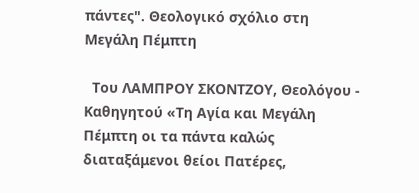πάντες". Θεολογικό σχόλιο στη Μεγάλη Πέμπτη

  Του ΛΑΜΠΡΟΥ ΣΚΟΝΤΖΟΥ, Θεολόγου - Καθηγητού «Τη Αγία και Μεγάλη Πέμπτη οι τα πάντα καλώς διαταξάμενοι θείοι Πατέρες,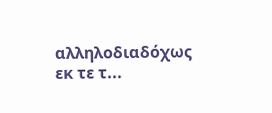αλληλοδιαδόχως εκ τε τ...